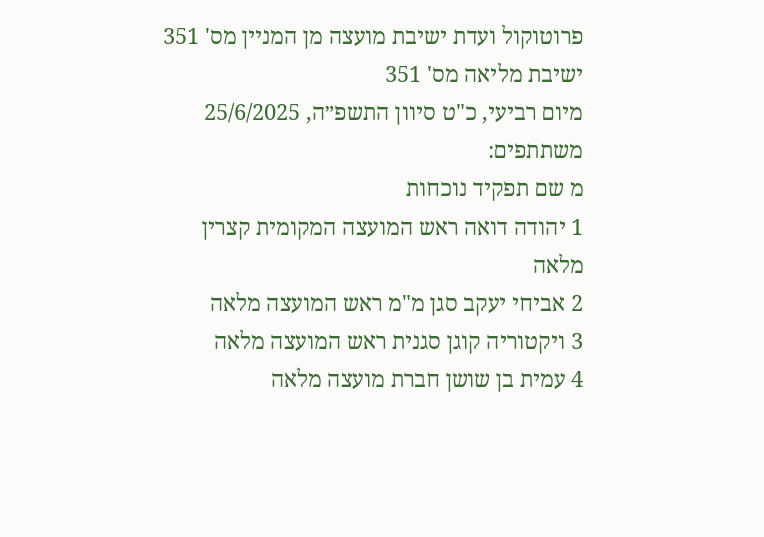פרוטוקול ועדת ישיבת מועצה מן המניין מס' 351
ישיבת מליאה מס' 351
מיום רביעי, כ"ט סיוון התשפ״ה, 25/6/2025
משתתפים:
מ שם תפקיד נוכחות
1 יהודה דואה ראש המועצה המקומית קצרין מלאה
2 אביחי יעקב סגן מ"מ ראש המועצה מלאה
3 ויקטוריה קוגן סגנית ראש המועצה מלאה
4 עמית בן שושן חברת מועצה מלאה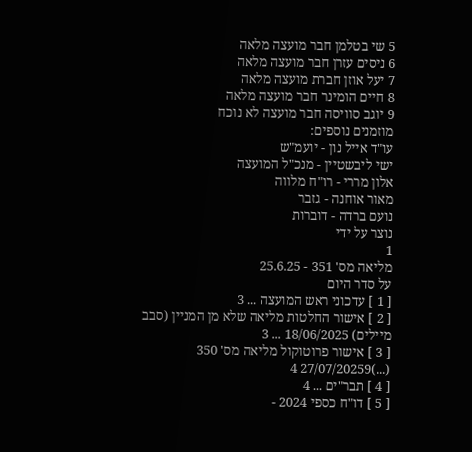5 שי בטלמן חבר מועצה מלאה
6 ניסים עזרן חבר מועצה מלאה
7 יעל אוזן חברת מועצה מלאה
8 חיים הומינר חבר מועצה מלאה
9 יוגב סוויסה חבר מועצה לא נוכח
מוזמנים נוספים:
עו"ד אייל נון - יועמ"ש
ישי ליבשטיין - מנכ"ל המועצה
אלון מררי - רו"ח מלווה
מאור אוחנה - גזבר
נועם ברדה - דוברות
נוצר על ידי
1
מליאה מס' 351 - 25.6.25
על סדר היום
[ 1 ] עדכוני ראש המועצה ... 3
[ 2 ] אישור החלטות מליאה שלא מן המניין (סבב מיילים) 18/06/2025 ... 3
[ 3 ] אישור פרוטוקול מליאה מס' 350 (...)27/07/20259 4
[ 4 ] תבר"ים ... 4
[ 5 ] דו"ח כספי 2024 -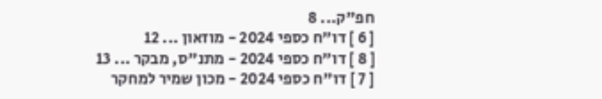חפ"ק... 8
[ 6 ] דו"ח כספי 2024 - מוזאון ... 12
[ 8 ] דו"ח כספי 2024 - מתנ"ס, מבקר ... 13
[ 7 ] דו"ח כספי 2024 - מכון שמיר למחקר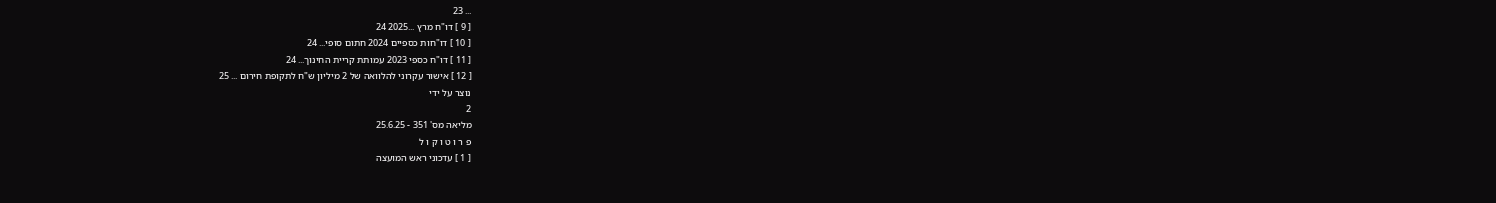... 23
[ 9 ] דו"ח מרץ ...2025 24
[ 10 ] דו"חות כספיים 2024 חתום סופי... 24
[ 11 ] דו"ח כספי 2023 עמותת קריית החינוך... 24
[ 12 ] אישור עקרוני להלוואה של 2 מיליון ש"ח לתקופת חירום ... 25
נוצר על ידי
2
מליאה מס' 351 - 25.6.25
פ ר ו ט ו ק ו ל
[ 1 ] עדכוני ראש המועצה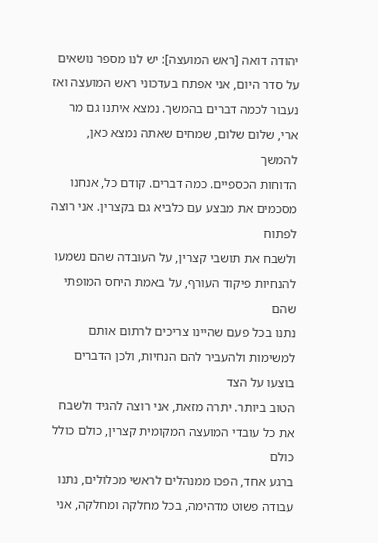יהודה דואה [ראש המועצה]: יש לנו מספר נושאים על סדר היום, אני אפתח בעדכוני ראש המועצה ואז
נעבור לכמה דברים בהמשך. נמצא איתנו גם מר ארי, שלום שלום, שמחים שאתה נמצא כאן, להמשך
הדוחות הכספיים. כמה דברים. קודם כל, אנחנו מסכמים את מבצע עם כלביא גם בקצרין. אני רוצה לפתוח
ולשבח את תושבי קצרין, על העובדה שהם נשמעו להנחיות פיקוד העורף, על באמת היחס המופתי שהם
נתנו בכל פעם שהיינו צריכים לרתום אותם למשימות ולהעביר להם הנחיות, ולכן הדברים בוצעו על הצד
הטוב ביותר. יתרה מזאת, אני רוצה להגיד ולשבח את כל עובדי המועצה המקומית קצרין, כולם כולל כולם
ברגע אחד, הפכו ממנהלים לראשי מכלולים, נתנו עבודה פשוט מדהימה, בכל מחלקה ומחלקה, אני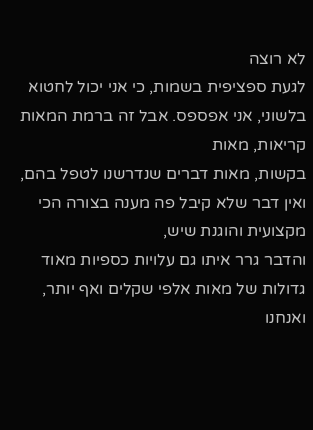לא רוצה
לגעת ספציפית בשמות, כי אני יכול לחטוא בלשוני, אני אפספס. אבל זה ברמת המאות קריאות, מאות
בקשות, מאות דברים שנדרשנו לטפל בהם, ואין דבר שלא קיבל פה מענה בצורה הכי מקצועית והוגנת שיש,
והדבר גרר איתו גם עלויות כספיות מאוד גדולות של מאות אלפי שקלים ואף יותר, ואנחנו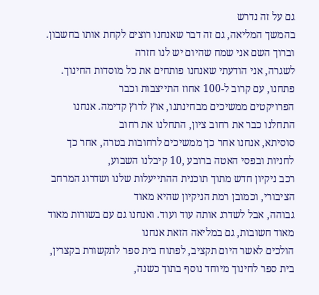גם על זה נדרש
בהמשך המליאה, גם זה דבר שאנחנו רוצים לקחת אותו בחשבון. וברוך השם אני שמח שהיום יש לנו חזרה
לשגרה, אני הודעתי שאנחנו פותחים את כל מוסדות החינוך. פתחנו, עם קרוב ל-100 אחוז התייצבות וכבר
הפרויקטים ממשיכים מבחינתנו, אוץ לרוץ קדימה. אנחנו התחלנו כבר את רחוב ציון, התחלנו את רחוב
סוסיתא, אנחנו אחר כך ממשיכים לרחובות בטרה, אחר כך לחניות ובפסי האטה ברובע ,10 קיבלנו השבוע,
רכב ניקיון חדש מתוך תוכנית ההתייעלות שלנו ושדרוג המרחב הציבורי, וכמובן רמת הניקיון שהיא מאוד
גבוהה, אבל לשדרג אותה עוד ועוד. ואנחנו גם עם בשורות מאוד מאוד חשובות, גם במליאה הזאת אנחנו
הולכים לאשר היום תקציב, לפתוח בית ספר לתקשורת בקצרין, בית ספר לחינוך מיוחד נוסף בתוך כשנה,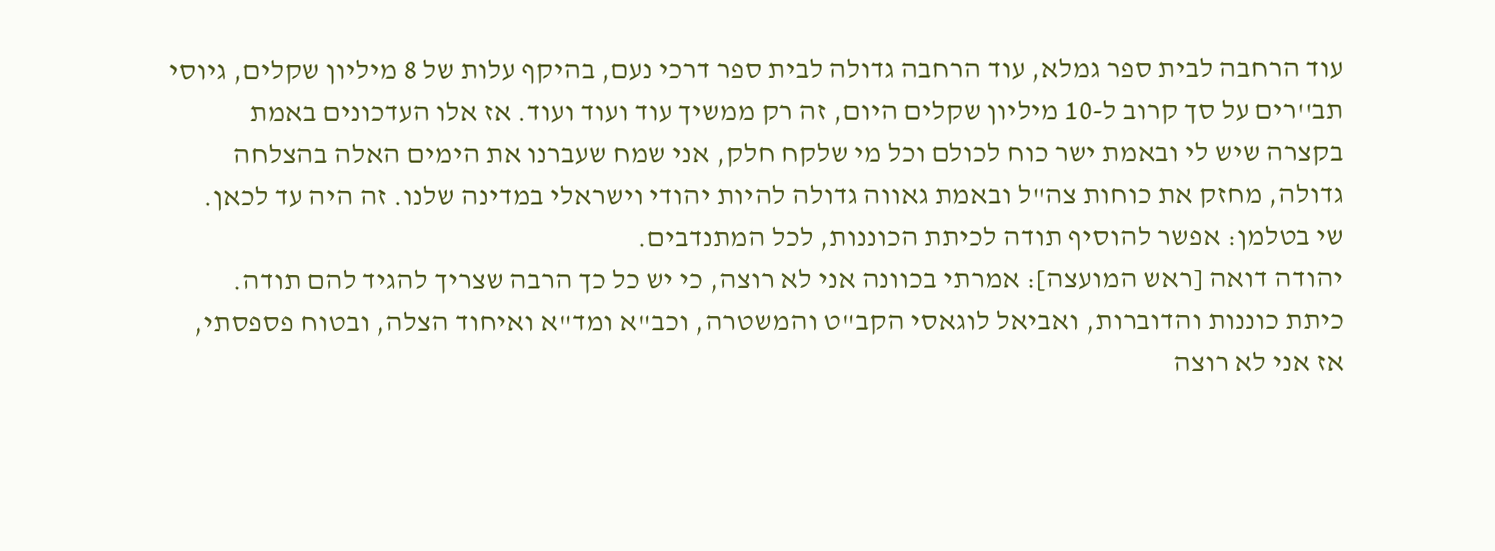עוד הרחבה לבית ספר גמלא, עוד הרחבה גדולה לבית ספר דרכי נעם, בהיקף עלות של 8 מיליון שקלים, גיוסי
תב''רים על סך קרוב ל-10 מיליון שקלים היום, זה רק ממשיך עוד ועוד ועוד. אז אלו העדכונים באמת
בקצרה שיש לי ובאמת ישר כוח לכולם וכל מי שלקח חלק, אני שמח שעברנו את הימים האלה בהצלחה
גדולה, מחזק את כוחות צה"ל ובאמת גאווה גדולה להיות יהודי וישראלי במדינה שלנו. זה היה עד לכאן.
שי בטלמן: אפשר להוסיף תודה לכיתת הכוננות, לכל המתנדבים.
יהודה דואה [ראש המועצה]: אמרתי בכוונה אני לא רוצה, כי יש כל כך הרבה שצריך להגיד להם תודה.
כיתת כוננות והדוברות, ואביאל לוגאסי הקב"ט והמשטרה, וכב"א ומד"א ואיחוד הצלה, ובטוח פספסתי,
אז אני לא רוצה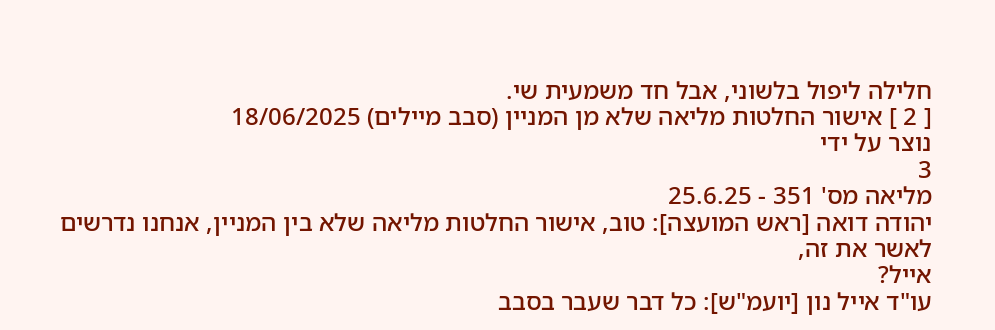חלילה ליפול בלשוני, אבל חד משמעית שי.
[ 2 ] אישור החלטות מליאה שלא מן המניין (סבב מיילים) 18/06/2025
נוצר על ידי
3
מליאה מס' 351 - 25.6.25
יהודה דואה [ראש המועצה]: טוב, אישור החלטות מליאה שלא בין המניין, אנחנו נדרשים לאשר את זה,
אייל?
עו"ד אייל נון [יועמ"ש]: כל דבר שעבר בסבב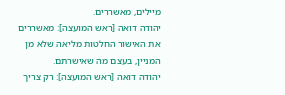מיילים, מאשררים.
יהודה דואה [ראש המועצה]: מאשררים את האישור החלטות מליאה שלא מן המניין, בעצם מה שאישרתם.
יהודה דואה [ראש המועצה]: רק צריך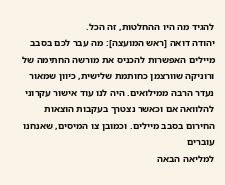להגיד מה היו ההחלטות, זה הכל.
יהודה דואה [ראש המועצה]: מה עבר לכם בסבב מיילים האפשרות להכניס את מורשה החתימה של
ורוניקה שוורצמן כחותמת שלישית, כיוון שמאור נעדר הרבה ממילואים. היה לנו עוד אישור עקרוני
להלוואה אם וכאשר נצטרך בעקבות הוצאות החירום בסבב מיילים. וכמובן צו המיסים, שאנחנו עוברים
למליאה הבאה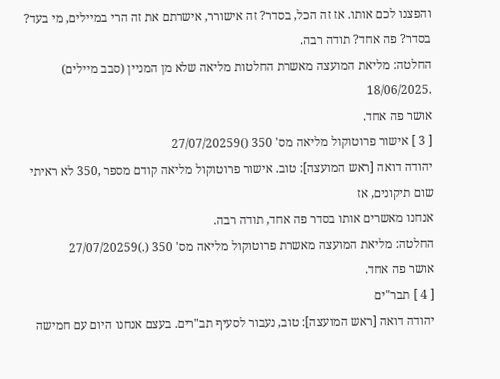והפצנו לכם אותו. אז זה הכל, בסדר? זה אישורר, אישרתם את זה הרי במיילים, מי בעד?
בסדר? פה אחד? תודה רבה.
החלטה: מליאת המועצה מאשרת החלטות מליאה שלא מן המניין (סבב מיילים) .18/06/2025
אושר פה אחד.
[ 3 ] אישור פרוטוקול מליאה מס' 350 ()27/07/20259
יהודה דואה [ראש המועצה]: טוב. אישור פרוטוקול מליאה קודם מספר ,350 לא ראיתי שום תיקונים, אז
אנחנו מאשרים אותו בסדר פה אחד, תודה רבה.
החלטה: מליאת המועצה מאשרת פרוטוקול מליאה מס' 350 (.)27/07/20259
אושר פה אחד.
[ 4 ] תבר"ים
יהודה דואה [ראש המועצה]: טוב, נעבור לסעיף תב"רים. בעצם אנחנו היום עם חמישה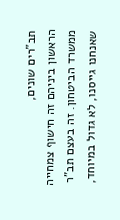תב"רים שונים,
הראשון ביניהם זה חישוף צמחייה ממשרד הביטחון. זה בעצם תב"ר שאנחנו גייסנו, לא גדול במיוחד,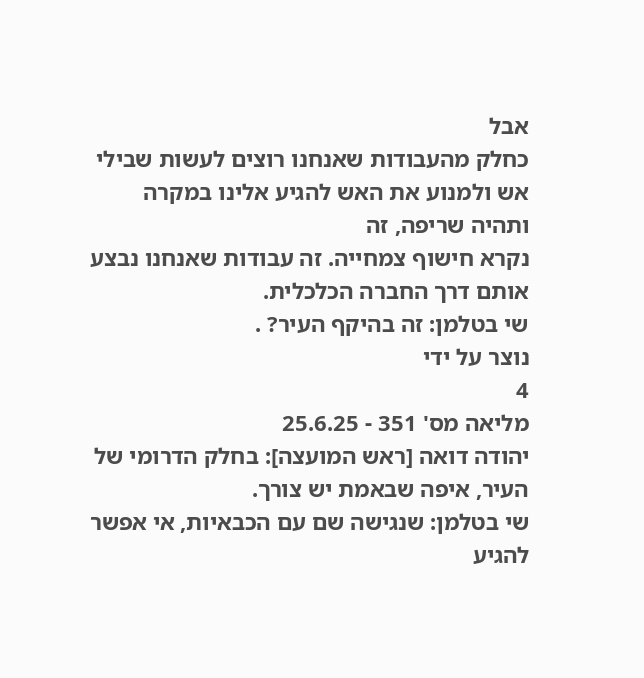אבל
כחלק מהעבודות שאנחנו רוצים לעשות שבילי אש ולמנוע את האש להגיע אלינו במקרה ותהיה שריפה, זה
נקרא חישוף צמחייה. זה עבודות שאנחנו נבצע אותם דרך החברה הכלכלית.
שי בטלמן: זה בהיקף העיר? .
נוצר על ידי
4
מליאה מס' 351 - 25.6.25
יהודה דואה [ראש המועצה]: בחלק הדרומי של העיר, איפה שבאמת יש צורך.
שי בטלמן: שנגישה שם עם הכבאיות, אי אפשר להגיע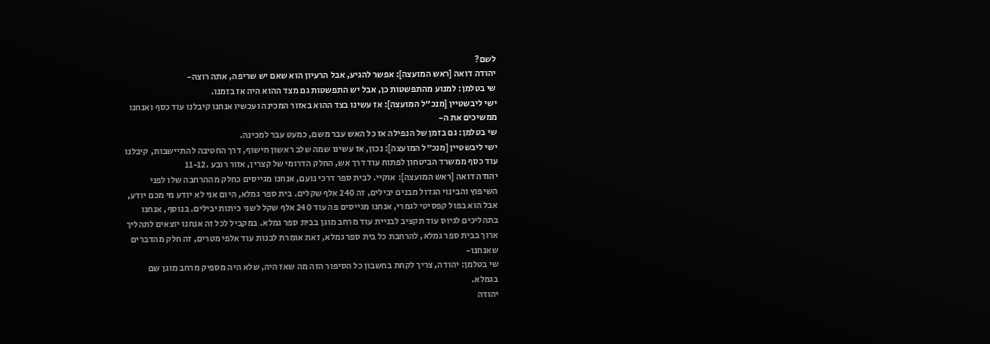לשם?
יהודה דואה [ראש המועצה]: אפשר להגיע, אבל הרעיון הוא שאם יש שריפה, אתה רוצה-
שי בטלמן: למנוע מהתפשטות כן, אבל יש התפשטות גם מצד ההוא היה אז בזמנו.
ישי ליבשטיין [מנכ"ל המועצה]: אז עשינו בצד ההוא באזור המכינה ועכשיו אנחנו קיבלנו עוד כסף ואנחנו
ממשיכים את ה-
שי בטלמן: גם בזמן של הנפילה אז כל האש עבר משם, כמעט עבר למכינה.
ישי ליבשטיין [מנכ"ל המועצה]: נכון, אז עשינו שמה שלב ראשון חישוף, דרך החטיבה להתיישבות, קיבלנו
עוד כסף ממשרד הביטחון לפתוח עוד דרך אש, החלק הדרומי של קצרין, אזור רובע .11-12
יהודה דואה [ראש המועצה]: אוקיי. לבית ספר דרכי נועם, אנחנו מגייסים כחלק מההרחבה שלו לפני
השיפוץ והבינוי הגדול מבנים יבילים, זה 240 אלף שקלים. בית ספר גמלא, היום אני לא יודע מי מכם יודע,
אבל הוא בפול קפסיטי לגמרי, אנחנו מגייסים פה עוד 240 אלף שקל לשני כיתות יבילים. בנוסף, אנחנו
בתהליכים לגיוס עוד תקציב לבניית עוד מרחב מוגן בבית ספר גמלא. במקביל לכל זה אנחנו יוצאים לתהליך
ארוך בבית ספר גמלא, להרחבת כל בית ספר גמלא, זאת אומרת לבנות עוד אלפי מטרים, זה חלק מהדברים
שאנחנו-
שי בטלמן: יהודה, צריך לקחת בחשבון כל הסיפור הזה מה שאז היה, שלא היה מספיק מרחב מוגן שם
בגמלא.
יהודה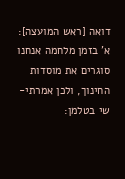דואה [ראש המועצה]: א' בזמן מלחמה אנחנו סוגרים את מוסדות החינוך, ולכן אמרתי-
שי בטלמן: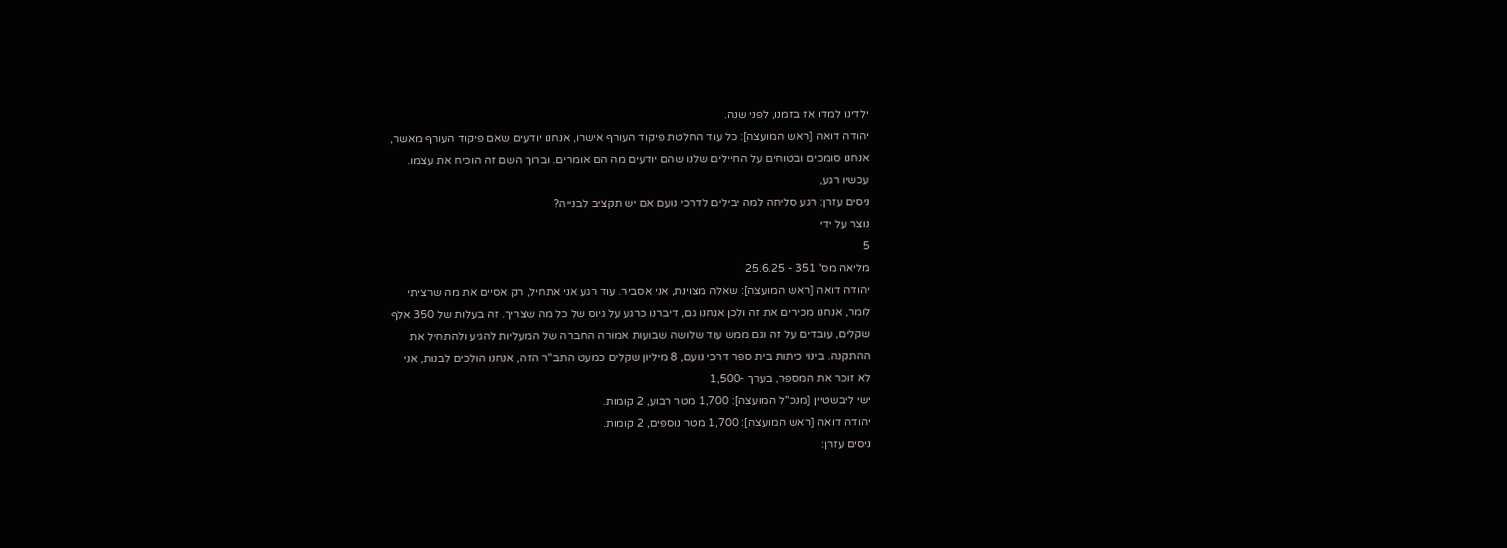ילדינו למדו אז בזמנו, לפני שנה.
יהודה דואה [ראש המועצה]: כל עוד החלטת פיקוד העורף אישרו, אנחנו יודעים שאם פיקוד העורף מאשר,
אנחנו סומכים ובטוחים על החיילים שלנו שהם יודעים מה הם אומרים. וברוך השם זה הוכיח את עצמו.
עכשיו רגע,
ניסים עזרן: רגע סליחה למה יבילים לדרכי נועם אם יש תקציב לבנייה?
נוצר על ידי
5
מליאה מס' 351 - 25.6.25
יהודה דואה [ראש המועצה]: שאלה מצוינת, אני אסביר. עוד רגע אני אתחיל, רק אסיים את מה שרציתי
לומר, אנחנו מכירים את זה ולכן אנחנו גם, דיברנו כרגע על גיוס של כל מה שצריך. זה בעלות של 350 אלף
שקלים, עובדים על זה וגם ממש עוד שלושה שבועות אמורה החברה של המעליות להגיע ולהתחיל את
ההתקנה. בינוי כיתות בית ספר דרכי נועם, 8 מיליון שקלים כמעט התב"ר הזה, אנחנו הולכים לבנות, אני
לא זוכר את המספר, בערך -1,500
ישי ליבשטיין [מנכ"ל המועצה]: 1,700 מטר רבוע, 2 קומות.
יהודה דואה [ראש המועצה]: 1,700 מטר נוספים, 2 קומות.
ניסים עזרן: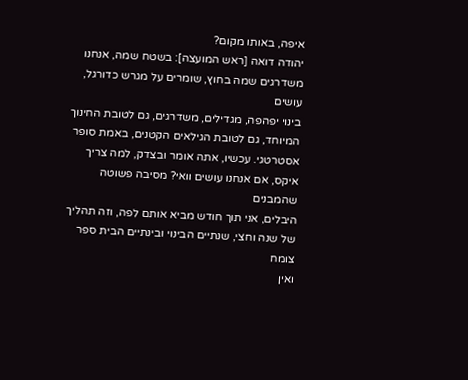איפה, באותו מקום?
יהודה דואה [ראש המועצה]: בשטח שמה, אנחנו משדרגים שמה בחוץ, שומרים על מגרש כדורגל, עושים
בינוי יפהפה, מגדילים, משדרגים, גם לטובת החינוך המיוחד, גם לטובת הגילאים הקטנים, באמת סופר
אסטרטגי. עכשיו, אתה אומר ובצדק, למה צריך איקס, אם אנחנו עושים וואי? מסיבה פשוטה שהמבנים
היבלים, אני תוך חודש מביא אותם לפה, וזה תהליך של שנה וחצי, שנתיים הבינוי ובינתיים הבית ספר צומח
ואין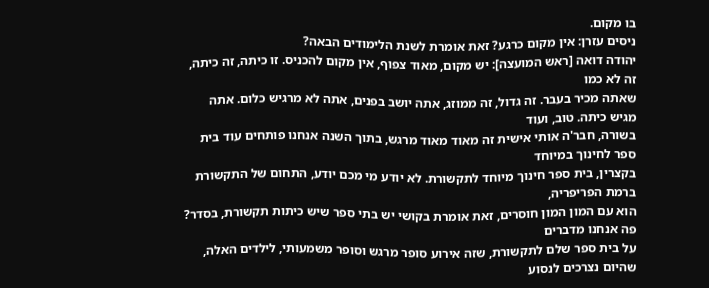בו מקום.
ניסים עזרן: אין מקום כרגע? זאת אומרת לשנת הלימודים הבאה?
יהודה דואה [ראש המועצה]: יש מקום, מאוד צפוף, אין מקום להכניס. זו כיתה, זה כיתה, זה לא כמו
שאתה מכיר בעבר. זה גדול, זה ממוזג, אתה יושב בפנים, אתה לא מרגיש כלום. אתה מגיש כיתה. טוב, ועוד
בשורה, חבר'ה אותי אישית זה מאוד מאוד מרגש, בתוך השנה אנחנו פותחים עוד בית ספר לחינוך במיוחד
בקצרין, בית ספר חינוך מיוחד לתקשורת. לא יודע מי מכם יודע, התחום של התקשורת ברמת הפריפריה,
הוא עם המון המון חוסרים, זאת אומרת בקושי יש בתי ספר שיש כיתות תקשורת, בסדר? פה אנחנו מדברים
על בית ספר שלם לתקשורת, שזה אירוע סופר מרגש וסופר משמעותי, לילדים האלה, שהיום נצרכים לנסוע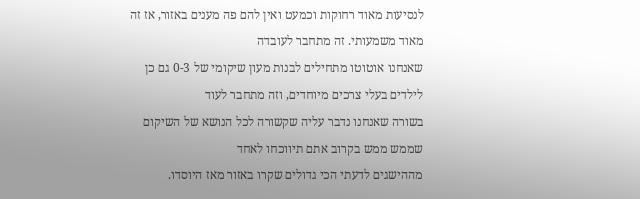לנסיעות מאוד רחוקות וכמעט ואין להם פה מענים באזור, אז זה מאוד משמעותי. זה מתחבר לעובדה
שאנחנו אוטוטו מתחילים לבנות מעון שיקומי של 0-3 גם כן לילדים בעלי צרכים מיוחדים, וזה מתחבר לעוד
בשורה שאנחנו נדבר עליה שקשורה לכל הנושא של השיקום שממש ממש בקרוב אתם תיווכחו לאחד
מההישגים לדעתי הכי גדולים שקרו באזור מאז היוסדו.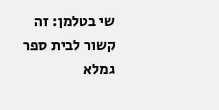שי בטלמן: זה קשור לבית ספר גמלא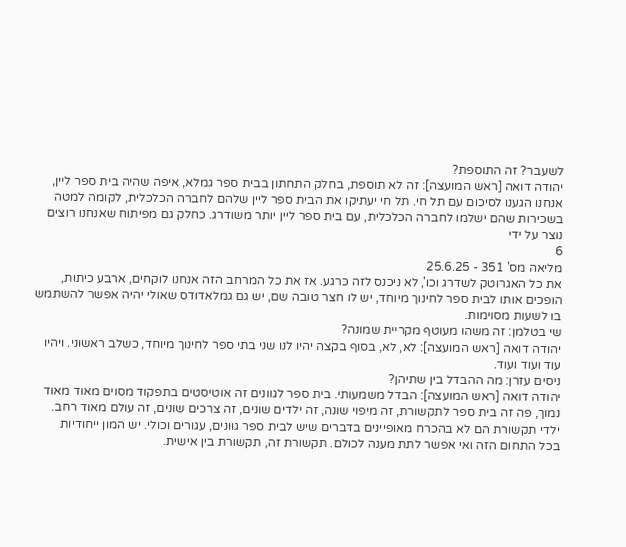לשעבר? זה התוספת?
יהודה דואה [ראש המועצה]: זה לא תוספת, בחלק התחתון בבית ספר גמלא, איפה שהיה בית ספר ליין,
אנחנו הגענו לסיכום עם תל חי. תל חי יעתיקו את הבית ספר ליין שלהם לחברה הכלכלית, לקומה למטה
בשכירות שהם ישלמו לחברה הכלכלית, עם בית ספר ליין יותר משודרג. כחלק גם מפיתוח שאנחנו רוצים
נוצר על ידי
6
מליאה מס' 351 - 25.6.25
את כל האגרוטק לשדרג וכו', לא ניכנס לזה כרגע. אז את כל המרחב הזה אנחנו לוקחים, ארבע כיתות,
הופכים אותו לבית ספר לחינוך מיוחד, יש לו חצר טובה שם, יש גם גמלאדודס שאולי יהיה אפשר להשתמש
בו לשעות מסוימות.
שי בטלמן: זה משהו מעוטף מקריית שמונה?
יהודה דואה [ראש המועצה]: לא, לא, בסוף בקצה יהיו לנו שני בתי ספר לחינוך מיוחד, כשלב ראשוני. ויהיו
עוד ועוד ועוד.
ניסים עזרן: מה ההבדל בין שתיהן?
יהודה דואה [ראש המועצה]: הבדל משמעותי. בית ספר לגוונים זה אוטיסטים בתפקוד מסוים מאוד מאוד
נמוך, פה זה בית ספר לתקשורת, זה מיפוי שונה, זה ילדים שונים, זה צרכים שונים, זה עולם מאוד רחב.
ילדי תקשורת הם לא בהכרח מאופיינים בדברים שיש לבית ספר גוונים, עגורים וכולי. יש המון ייחודיות
בכל התחום הזה ואי אפשר לתת מענה לכולם. תקשורת זה, תקשורת בין אישית.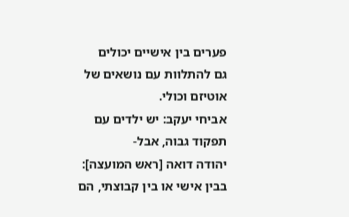פערים בין אישיים יכולים
גם להתלוות עם נושאים של אוטיזם וכולי.
אביחי יעקב: יש ילדים עם תפקוד גבוה, אבל-
יהודה דואה [ראש המועצה]: בבין אישי או בין קבוצתי, הם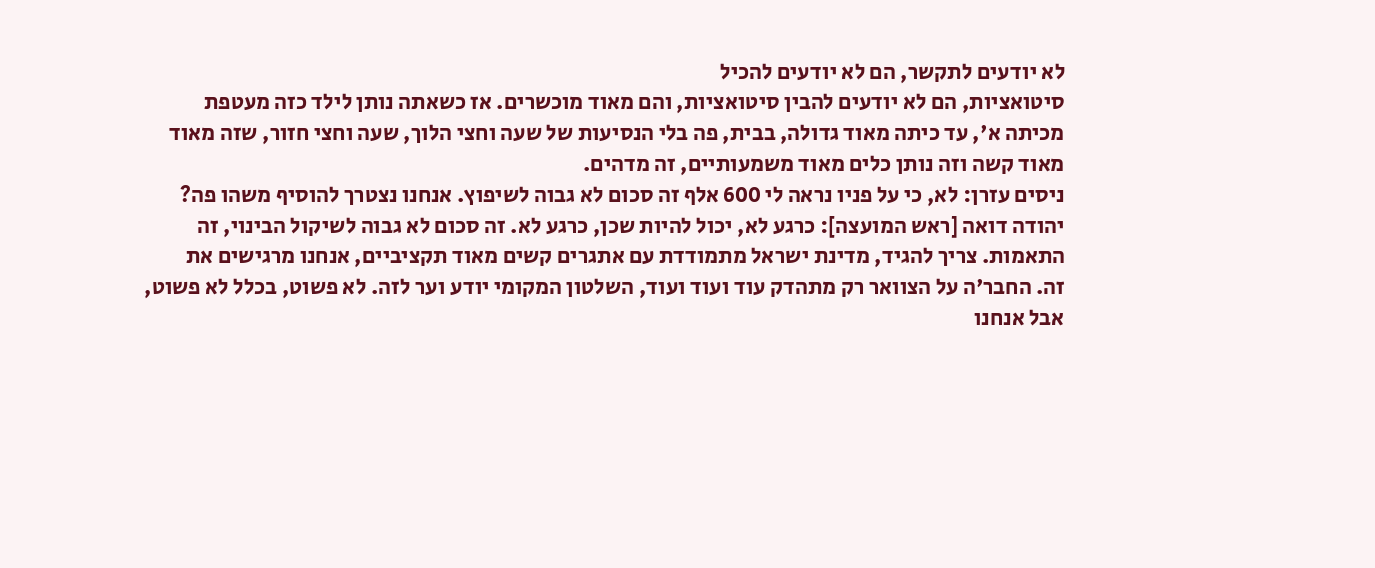לא יודעים לתקשר, הם לא יודעים להכיל
סיטואציות, הם לא יודעים להבין סיטואציות, והם מאוד מוכשרים. אז כשאתה נותן לילד כזה מעטפת
מכיתה א', עד כיתה מאוד גדולה, בבית, פה בלי הנסיעות של שעה וחצי הלוך, שעה וחצי חזור, שזה מאוד
מאוד קשה וזה נותן כלים מאוד משמעותיים, זה מדהים.
ניסים עזרן: לא, כי על פניו נראה לי 600 אלף זה סכום לא גבוה לשיפוץ. אנחנו נצטרך להוסיף משהו פה?
יהודה דואה [ראש המועצה]: כרגע לא, יכול להיות שכן, כרגע לא. זה סכום לא גבוה לשיקול הבינוי, זה
התאמות. צריך להגיד, מדינת ישראל מתמודדת עם אתגרים קשים מאוד תקציביים, אנחנו מרגישים את
זה. החבר'ה על הצוואר רק מתהדק עוד ועוד ועוד, השלטון המקומי יודע וער לזה. לא פשוט, בכלל לא פשוט,
אבל אנחנו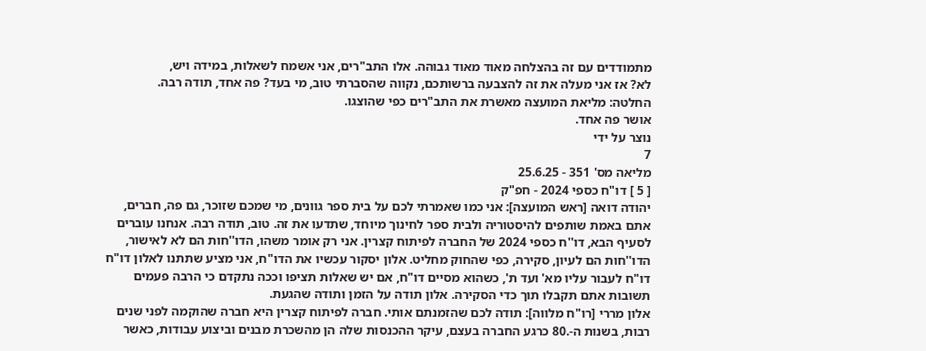מתמודדים עם זה בהצלחה מאוד מאוד גבוהה. אלו התב"רים, אני אשמח לשאלות, במידה ויש,
לא? אז אני מעלה את זה להצבעה ברשותכם, נקווה שהסברתי טוב, מי בעד? פה אחד, תודה רבה.
החלטה: מליאת המועצה מאשרת את התב"רים כפי שהוצגו.
אושר פה אחד.
נוצר על ידי
7
מליאה מס' 351 - 25.6.25
[ 5 ] דו"ח כספי 2024 - חפ"ק
יהודה דואה [ראש המועצה]: אני כמו שאמרתי לכם על בית ספר גוונים, מי שמכם שזוכר, גם פה, חברים,
אתם באמת שותפים להיסטוריה ולבית ספר לחינוך מיוחד, שתדעו את זה. טוב, תודה רבה. אנחנו עוברים
לסעיף הבא, דו''ח כספי 2024 של החברה לפיתוח קצרין. אני רק אומר משהו, הדו''חות הם לא לאישור,
הדו''חות הם לעיון, סקירה, כפי שהחוק מחליט. אלון יסקור עכשיו את הדו"ח, אני מציע שתתנו לאלון דו"ח
דו"ח לעבור עליו מא' ועד ת', כשהוא מסיים דו"ח, אם יש שאלות תציפו וככה נתקדם כי הרבה פעמים
תשובות אתם תקבלו תוך כדי הסקירה. אלון תודה על הזמן ותודה שהגעת.
אלון מררי [רו"ח מלווה]: תודה לכם שהזמנתם אותי. חברה לפיתוח קצרין היא חברה שהוקמה לפני שנים
רבות, בשנות ה-.80 כרגע החברה בעצם, עיקר ההכנסות שלה הן מהשכרת מבנים וביצוע עבודות, כאשר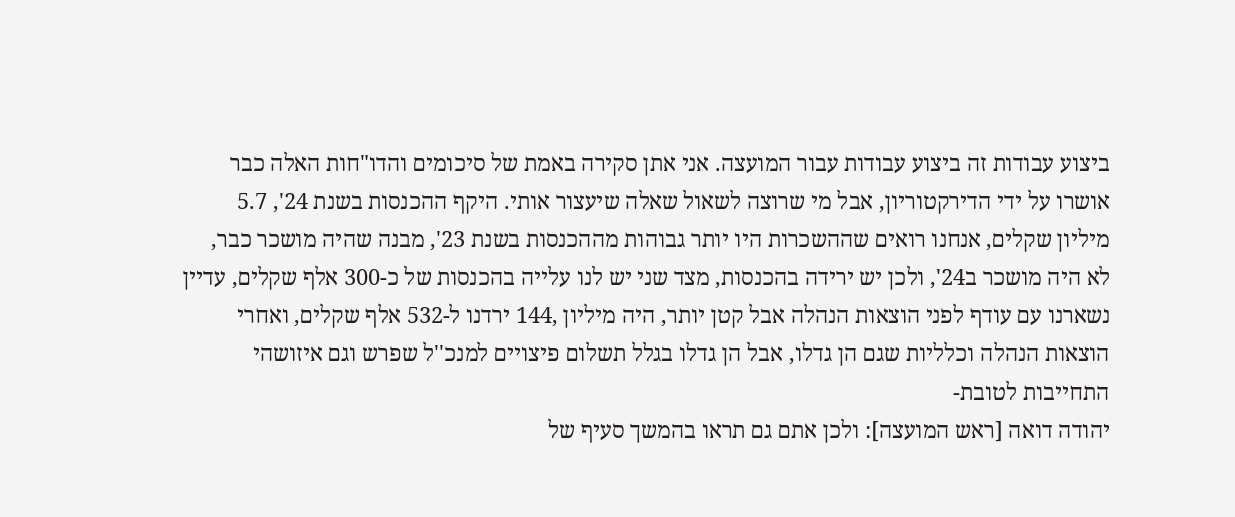ביצוע עבודות זה ביצוע עבודות עבור המועצה. אני אתן סקירה באמת של סיכומים והדו"חות האלה כבר
אושרו על ידי הדירקטוריון, אבל מי שרוצה לשאול שאלה שיעצור אותי. היקף ההכנסות בשנת 24', 5.7
מיליון שקלים, אנחנו רואים שההשכרות היו יותר גבוהות מההכנסות בשנת 23', מבנה שהיה מושכר כבר,
לא היה מושכר ב24', ולכן יש ירידה בהכנסות, מצד שני יש לנו עלייה בהכנסות של כ-300 אלף שקלים, עדיין
נשארנו עם עודף לפני הוצאות הנהלה אבל קטן יותר, היה מיליון ,144 ירדנו ל-532 אלף שקלים, ואחרי
הוצאות הנהלה וכלליות שגם הן גדלו, אבל הן גדלו בגלל תשלום פיצויים למנכ''ל שפרש וגם איזושהי
התחייבות לטובת-
יהודה דואה [ראש המועצה]: ולכן אתם גם תראו בהמשך סעיף של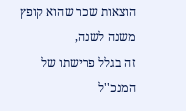הוצאות שכר שהוא קופץ משנה לשנה,
זה בגלל פרישתו של המנכ''ל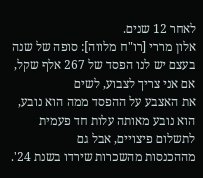לאחר 12 שנים.
אלון מררי [רו"ח מלווה]: סופה של שנה בעצם יש לנו הפסד של 267 אלף שקל, אם אני צריך לצבוע, לשים
את האצבע על ההפסד ממה הוא נובע, הוא נובע מאותה עלות חד פעמית לתשלום פיצויים, אבל גם
מההכנסות מהשכרות שירדו בשנת 24'.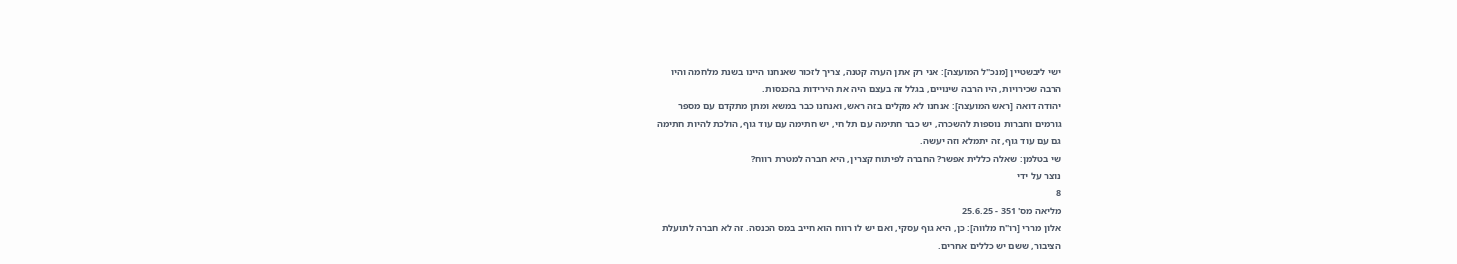ישי ליבשטיין [מנכ"ל המועצה]: אני רק אתן הערה קטנה, צריך לזכור שאנחנו היינו בשנת מלחמה והיו
הרבה שכירויות, היו הרבה שינויים, בגלל זה בעצם היה את הירידות בהכנסות.
יהודה דואה [ראש המועצה]: אנחנו לא מקלים בזה ראש, ואנחנו כבר במשא ומתן מתקדם עם מספר
גורמים וחברות נוספות להשכרה, יש כבר חתימה עם תל חי, יש חתימה עם עוד גוף, הולכת להיות חתימה
גם עם עוד גוף, זה יתמלא וזה יעשה.
שי בטלמן: שאלה כללית אפשר? החברה לפיתוח קצרין, היא חברה למטרת רווח?
נוצר על ידי
8
מליאה מס' 351 - 25.6.25
אלון מררי [רו"ח מלווה]: כן, היא גוף עסקי, ואם יש לו רווח הוא חייב במס הכנסה. זה לא חברה לתועלת
הציבור, ששם יש כללים אחרים.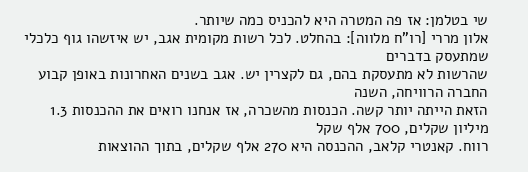שי בטלמן: אז פה המטרה היא להכניס כמה שיותר.
אלון מררי [רו"ח מלווה]: בהחלט. לכל רשות מקומית אגב, יש איזשהו גוף כלכלי שמתעסק בדברים
שהרשות לא מתעסקת בהם, גם לקצרין יש. אגב בשנים האחרונות באופן קבוע החברה הרוויחה, השנה
הזאת הייתה יותר קשה. הכנסות מהשכרה, אז אנחנו רואים את ההכנסות 1.3 מיליון שקלים, 700 אלף שקל
רווח. קאנטרי קלאב, ההכנסה היא 270 אלף שקלים, בתוך ההוצאות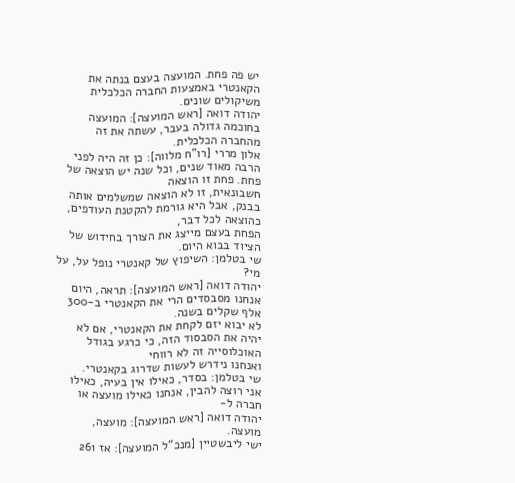יש פה פחת. המועצה בעצם בנתה את
הקאנטרי באמצעות החברה הכלכלית משיקולים שונים.
יהודה דואה [ראש המועצה]: המועצה בחוכמה גדולה בעבר, עשתה את זה מהחברה הכלכלית.
אלון מררי [רו"ח מלווה]: כן זה היה לפני הרבה מאוד שנים, וכל שנה יש הוצאה של פחת. פחת זו הוצאה
חשבונאית, זו לא הוצאה שמשלמים אותה בבנק, אבל היא גורמת להקטנת העודפים, כהוצאה לכל דבר,
הפחת בעצם מייצג את הצורך בחידוש של הציוד בבוא היום.
שי בטלמן: השיפוץ של קאנטרי נופל על, על מי?
יהודה דואה [ראש המועצה]: תראה, היום אנחנו מסבסדים הרי את הקאנטרי ב-300 אלף שקלים בשנה.
לא יבוא יזם לקחת את הקאנטרי, אם לא יהיה את הסבסוד הזה, כי כרגע בגודל האוכלוסייה זה לא רווחי
ואנחנו נידרש לעשות שדרוג בקאנטרי.
שי בטלמן: בסדר, כאילו אין בעיה, כאילו אני רוצה להבין, אנחנו כאילו מועצה או חברה ל-
יהודה דואה [ראש המועצה]: מועצה, מועצה.
ישי ליבשטיין [מנכ"ל המועצה]: אז 261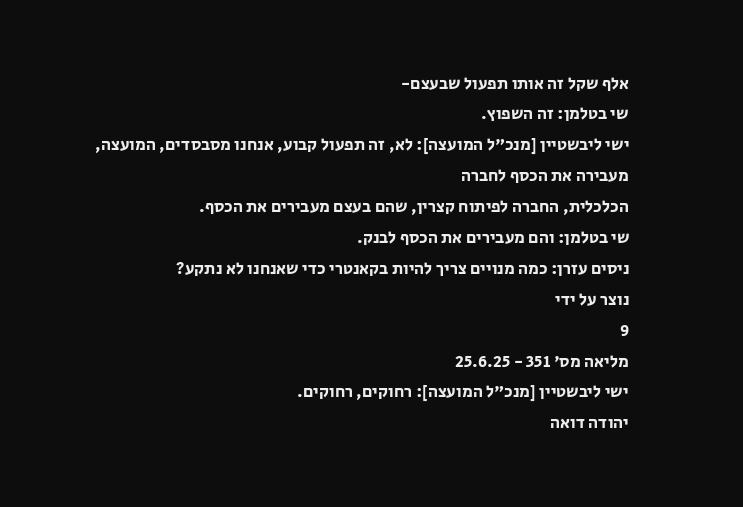אלף שקל זה אותו תפעול שבעצם-
שי בטלמן: זה השפוץ.
ישי ליבשטיין [מנכ"ל המועצה]: לא, זה תפעול קבוע, אנחנו מסבסדים, המועצה, מעבירה את הכסף לחברה
הכלכלית, החברה לפיתוח קצרין, שהם בעצם מעבירים את הכסף.
שי בטלמן: והם מעבירים את הכסף לבנק.
ניסים עזרן: כמה מנויים צריך להיות בקאנטרי כדי שאנחנו לא נתקע?
נוצר על ידי
9
מליאה מס' 351 - 25.6.25
ישי ליבשטיין [מנכ"ל המועצה]: רחוקים, רחוקים.
יהודה דואה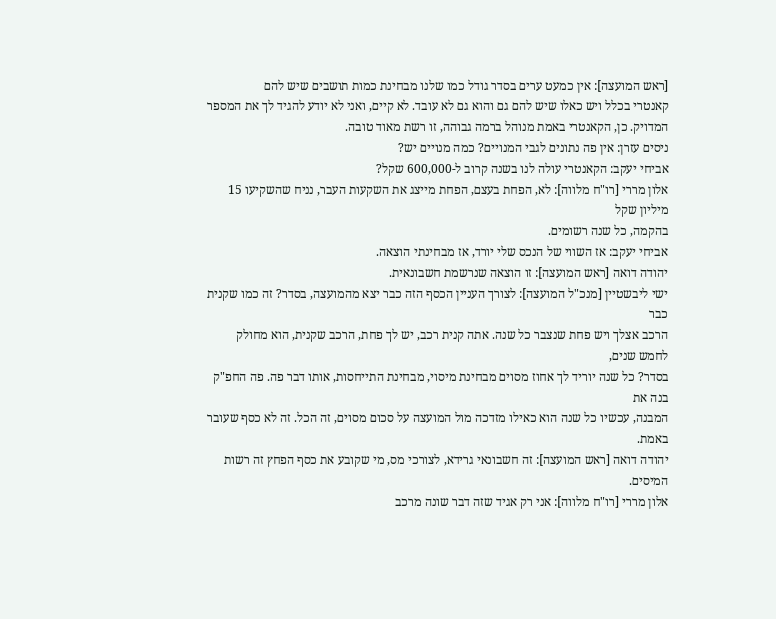[ראש המועצה]: אין כמעט ערים בסדר גודל כמו שלנו מבחינת כמות תושבים שיש להם
קאנטרי בכלל ויש כאלו שיש להם גם והוא גם לא עובד. לא קיים, ואני לא יודע להגיד לך את המספר
המדויק. כן, הקאנטרי באמת מנוהל ברמה גבוהה, זו רשת מאוד טובה.
ניסים עזרן: אין פה נתונים לגבי המנויים? כמה מנויים יש?
אביחי יעקב: הקאנטרי עולה לנו בשנה קרוב ל-600,000 שקל?
אלון מררי [רו"ח מלווה]: לא, הפחת בעצם, הפחת מייצג את השקעות העבר, נניח שהשקיעו 15 מיליון שקל
בהקמה, כל שנה רשומים.
אביחי יעקב: אז השווי של הנכס שלי יורד, אז מבחינתי הוצאה.
יהודה דואה [ראש המועצה]: זו הוצאה שנרשמת חשבונאית.
ישי ליבשטיין [מנכ"ל המועצה]: לצורך העניין הכסף הזה כבר יצא מהמועצה, בסדר? זה כמו שקנית כבר
הרכב אצלך ויש פחת שנצבר כל שנה. אתה קנית רכב, יש לך פחת, הרכב שקנית, הוא מחולק לחמש שנים,
בסדר? כל שנה יוריד לך אחוז מסוים מבחינת מיסוי, מבחינת התייחסות, אותו דבר פה. פה החפ"ק בנה את
המבנה, עכשיו כל שנה הוא כאילו מזדכה מול המועצה על סכום מסוים, זה הכל. זה לא כסף שעובר באמת.
יהודה דואה [ראש המועצה]: זה חשבונאי גרידא, לצורכי מס, מי שקובע את כסף הפחץ זה רשות המיסים.
אלון מררי [רו"ח מלווה]: אני רק אגיד שזה דבר שונה מרכב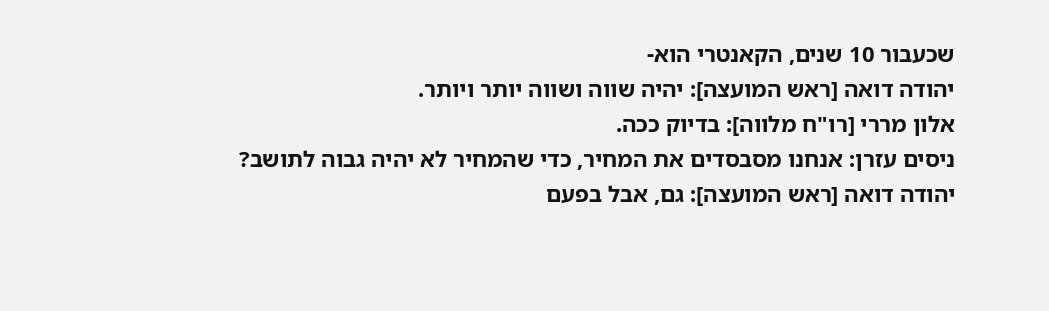שכעבור 10 שנים, הקאנטרי הוא-
יהודה דואה [ראש המועצה]: יהיה שווה ושווה יותר ויותר.
אלון מררי [רו"ח מלווה]: בדיוק ככה.
ניסים עזרן: אנחנו מסבסדים את המחיר, כדי שהמחיר לא יהיה גבוה לתושב?
יהודה דואה [ראש המועצה]: גם, אבל בפעם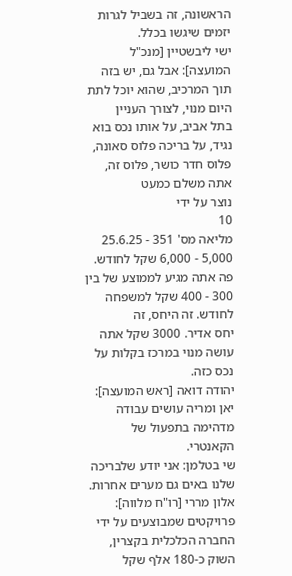הראשונה, זה בשביל לגרות יזמים שיגשו בכלל.
ישי ליבשטיין [מנכ"ל המועצה]: אבל גם, יש בזה תוך המרכיב, שהוא יוכל לתת היום מנוי, לצורך העניין
בתל אביב, על אותו נכס בוא נגיד, על בריכה פלוס סאונה, פלוס חדר כושר, פלוס זה, אתה משלם כמעט
נוצר על ידי
10
מליאה מס' 351 - 25.6.25
5,000 - 6,000 שקל לחודש. פה אתה מגיע לממוצע של בין 300 - 400 שקל למשפחה לחודש. זה היחס, זה
יחס אדיר. 3000 שקל אתה עושה מנוי במרכז בקלות על נכס כזה.
יהודה דואה [ראש המועצה]: יאן ומריה עושים עבודה מדהימה בתפעול של הקאנטרי.
שי בטלמן: אני יודע שלבריכה שלנו באים גם מערים אחרות.
אלון מררי [רו"ח מלווה]: פרויקטים שמבוצעים על ידי החברה הכלכלית בקצרין, השוק כ-180 אלף שקל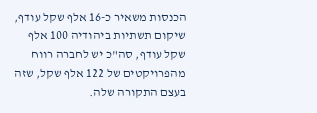הכנסות משאיר כ-16 אלף שקל עודף, שיקום תשתיות ביהודיה 100 אלף שקל עודף, סה"כ יש לחברה רווח
מהפרויקטים של 122 אלף שקל, שזה בעצם התקורה שלה.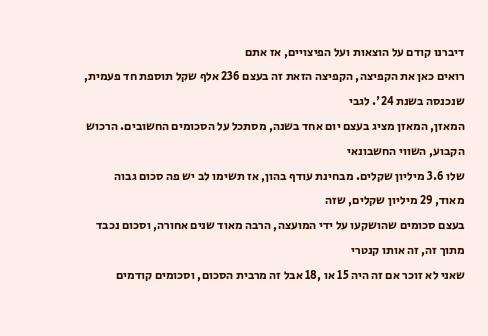דיברנו קודם על הוצאות ועל הפיצויים, אז אתם
רואים כאן את הקפיצה, הקפיצה הזאת זה בעצם 236 אלף שקל תוספת חד פעמית, שנכנסה בשנת 24'. לגבי
המאזן, המאזן מציג בעצם יום אחד בשנה, מסתכל על הסכומים החשובים. הרכוש הקבוע, השווי החשבונאי
שלו 3.6 מיליון שקלים. מבחינת עודף בהון, אז תשימו לב יש פה סכום גבוה מאוד, 29 מיליון שקלים, שזה
בעצם סכומים שהושקעו על ידי המועצה, הרבה מאוד שנים אחורה, וסכום נכבד מתוך זה, זה אותו קנטרי
שאני לא זוכר אם זה היה 15 או ,18 אבל זה מרבית הסכום, וסכומים קודמים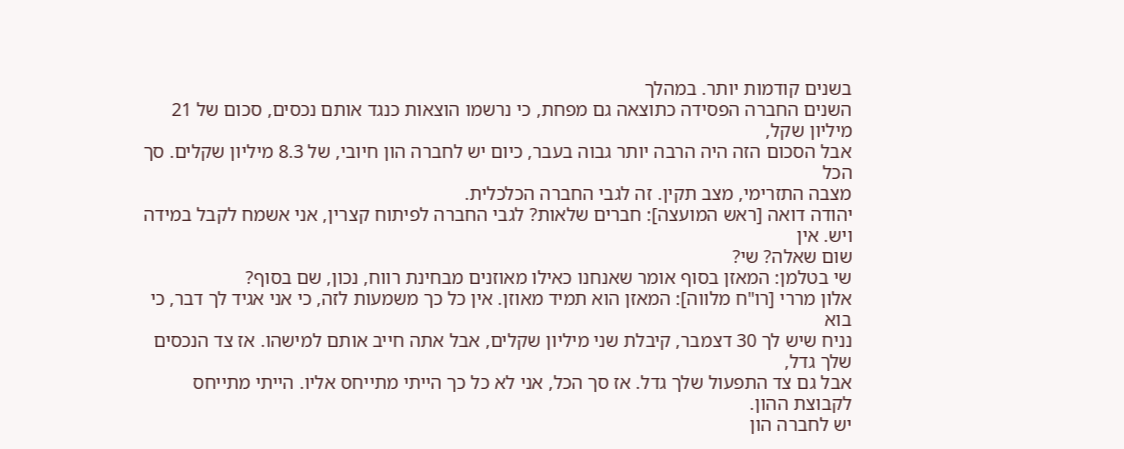בשנים קודמות יותר. במהלך
השנים החברה הפסידה כתוצאה גם מפחת, כי נרשמו הוצאות כנגד אותם נכסים, סכום של 21 מיליון שקל,
אבל הסכום הזה היה הרבה יותר גבוה בעבר, כיום יש לחברה הון חיובי, של 8.3 מיליון שקלים. סך הכל
מצבה התזרימי, מצב תקין. זה לגבי החברה הכלכלית.
יהודה דואה [ראש המועצה]: חברים שלאות? לגבי החברה לפיתוח קצרין, אני אשמח לקבל במידה ויש. אין
שום שאלה? שי?
שי בטלמן: המאזן בסוף אומר שאנחנו כאילו מאוזנים מבחינת רווח, נכון, שם בסוף?
אלון מררי [רו"ח מלווה]: המאזן הוא תמיד מאוזן. אין כל כך משמעות לזה, כי אני אגיד לך דבר, כי בוא
נניח שיש לך 30 דצמבר, קיבלת שני מיליון שקלים, אבל אתה חייב אותם למישהו. אז צד הנכסים שלך גדל,
אבל גם צד התפעול שלך גדל. אז סך הכל, אני לא כל כך הייתי מתייחס אליו. הייתי מתייחס לקבוצת ההון.
יש לחברה הון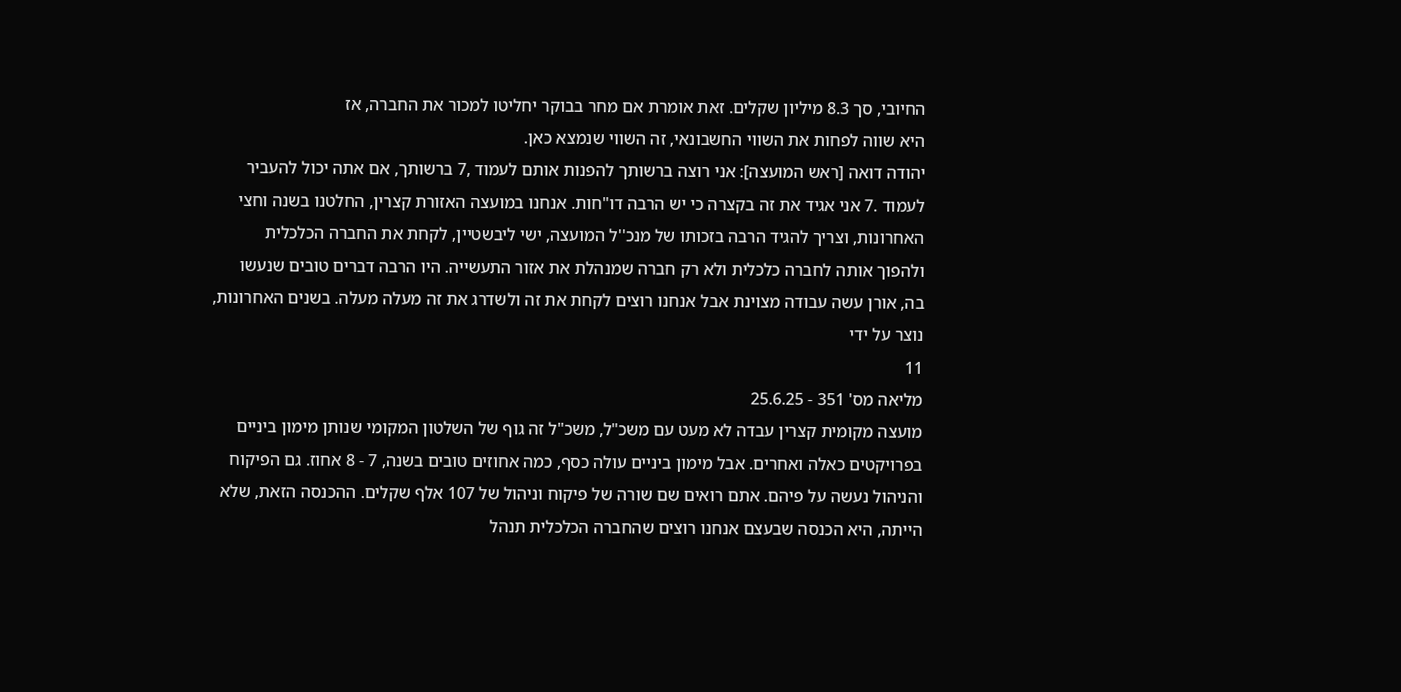החיובי, סך 8.3 מיליון שקלים. זאת אומרת אם מחר בבוקר יחליטו למכור את החברה, אז
היא שווה לפחות את השווי החשבונאי, זה השווי שנמצא כאן.
יהודה דואה [ראש המועצה]: אני רוצה ברשותך להפנות אותם לעמוד ,7 ברשותך, אם אתה יכול להעביר
לעמוד .7 אני אגיד את זה בקצרה כי יש הרבה דו"חות. אנחנו במועצה האזורת קצרין, החלטנו בשנה וחצי
האחרונות, וצריך להגיד הרבה בזכותו של מנכ''ל המועצה, ישי ליבשטיין, לקחת את החברה הכלכלית
ולהפוך אותה לחברה כלכלית ולא רק חברה שמנהלת את אזור התעשייה. היו הרבה דברים טובים שנעשו
בה, אורן עשה עבודה מצוינת אבל אנחנו רוצים לקחת את זה ולשדרג את זה מעלה מעלה. בשנים האחרונות,
נוצר על ידי
11
מליאה מס' 351 - 25.6.25
מועצה מקומית קצרין עבדה לא מעט עם משכ"ל, משכ"ל זה גוף של השלטון המקומי שנותן מימון ביניים
בפרויקטים כאלה ואחרים. אבל מימון ביניים עולה כסף, כמה אחוזים טובים בשנה, 7 - 8 אחוז. גם הפיקוח
והניהול נעשה על פיהם. אתם רואים שם שורה של פיקוח וניהול של 107 אלף שקלים. ההכנסה הזאת, שלא
הייתה, היא הכנסה שבעצם אנחנו רוצים שהחברה הכלכלית תנהל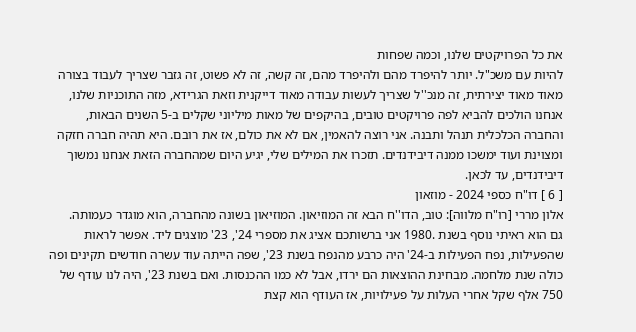את כל הפרויקטים שלנו, וכמה שפחות
להיות עם משכ"ל. יותר להיפרד מהם ולהיפרד מהם, זה קשה, זה לא פשוט, זה גזבר שצריך לעבוד בצורה
מאוד מאוד יצירתית, זה מנכ''ל שצריך לעשות עבודה מאוד דייקנית וזאת הגרידא, מזה התוכניות שלנו,
אנחנו הולכים להביא לפה פרויקטים טובים, בהיקפים של מאות מיליוני שקלים ב-5 השנים הבאות,
והחברה הכלכלית תנהל ותבנה. אני רוצה להאמין, אם לא את כולם, אז את רובם. היא תהיה חברה חזקה
ומצוינת ועוד ימשכו ממנה דיבידנדים. תזכרו את המילים שלי, יגיע היום שמהחברה הזאת אנחנו נמשוך
דיבידנדים, עד לכאן.
[ 6 ] דו"ח כספי 2024 - מוזאון
אלון מררי [רו"ח מלווה]: טוב, הדו''ח הבא זה המוזיאון. המוזיאון בשונה מהחברה, הוא מוגדר כעמותה.
גם הוא ראיתי נוסף בשנת .1980 אני ברשותכם אציג את מספרי 24', 23' מוצגים ליד. אפשר לראות
שהפעילות, נפח הפעילות ב-24' היה כרבע מהנפח בשנת 23', שפה הייתה עוד עשרה חודשים תקינים ופה
כולה שנת מלחמה. מבחינת ההוצאות הם ירדו, אבל לא כמו ההכנסות. ואם בשנת 23', היה לנו עודף של
750 אלף שקל אחרי העלות על פעילויות, אז העודף הוא קצת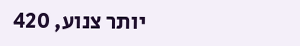יותר צנוע, 420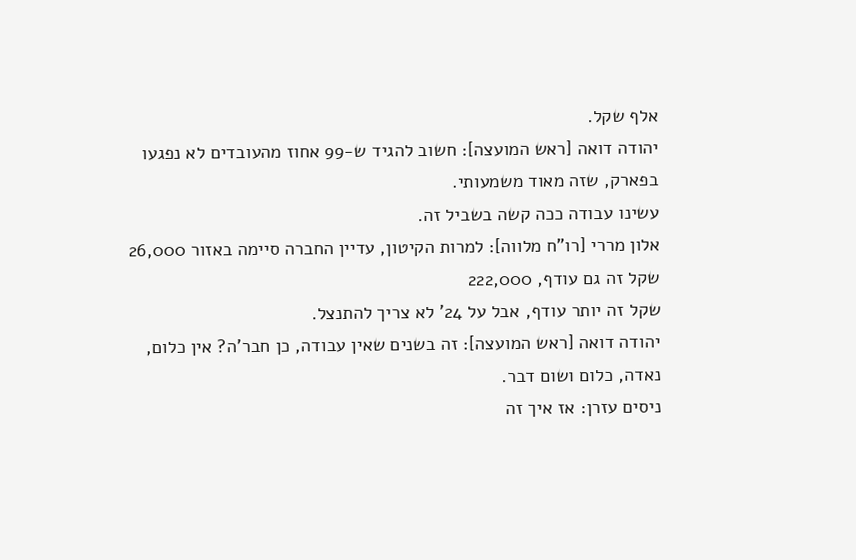אלף שקל.
יהודה דואה [ראש המועצה]: חשוב להגיד ש-99 אחוז מהעובדים לא נפגעו בפארק, שזה מאוד משמעותי.
עשינו עבודה ככה קשה בשביל זה.
אלון מררי [רו"ח מלווה]: למרות הקיטון, עדיין החברה סיימה באזור 26,000 שקל זה גם עודף, 222,000
שקל זה יותר עודף, אבל על 24' לא צריך להתנצל.
יהודה דואה [ראש המועצה]: זה בשנים שאין עבודה, כן חבר'ה? אין כלום, נאדה, כלום ושום דבר.
ניסים עזרן: אז איך זה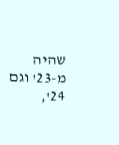שהיה מ-23' וגם 24',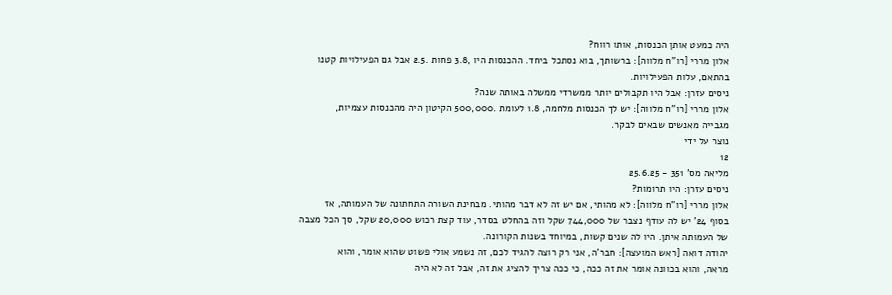היה כמעט אותן הכנסות, אותו רווח?
אלון מררי [רו"ח מלווה]: ברשותך, בוא נסתכל ביחד. ההכנסות היו ,3.8 פחות .2.5 אבל גם הפעילויות קטנו
בהתאם, עלות הפעילויות.
ניסים עזרן: אבל היו תקבולים יותר ממשרדי ממשלה באותה שנה?
אלון מררי [רו"ח מלווה]: יש לך הכנסות מלחמה, 1.8 לעומת .500,000 הקיטון היה מהכנסות עצמיות,
מגבייה מאנשים שבאים לבקר.
נוצר על ידי
12
מליאה מס' 351 - 25.6.25
ניסים עזרן: היו תרומות?
אלון מררי [רו"ח מלווה]: לא מהותי, אם יש זה לא דבר מהותי. מבחינת השורה התחתונה של העמותה, אז
בסוף 24' יש לה עודף נצבר של 744,000 שקל וזה בהחלט בסדר, עוד קצת רכוש 20,000 שקל, סך הכל מצבה
של העמותה איתן. היו לה שנים קשות, במיוחד בשנות הקורונה.
יהודה דואה [ראש המועצה]: חבר'ה, אני רק רוצה להגיד לכם, זה נשמע אולי פשוט שהוא אומר, והוא
מראה, והוא בכוונה אומר את זה ככה, כי ככה צריך להציג את זה, אבל זה לא היה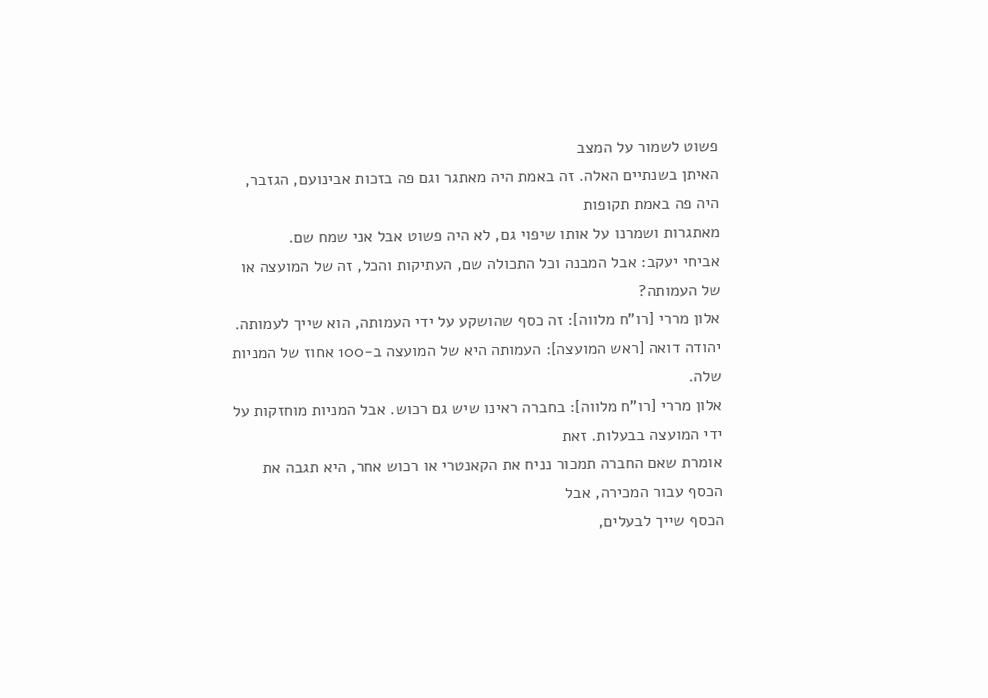פשוט לשמור על המצב
האיתן בשנתיים האלה. זה באמת היה מאתגר וגם פה בזכות אבינועם, הגזבר, היה פה באמת תקופות
מאתגרות ושמרנו על אותו שיפוי גם, לא היה פשוט אבל אני שמח שם.
אביחי יעקב: אבל המבנה וכל התכולה שם, העתיקות והכל, זה של המועצה או של העמותה?
אלון מררי [רו"ח מלווה]: זה כסף שהושקע על ידי העמותה, הוא שייך לעמותה.
יהודה דואה [ראש המועצה]: העמותה היא של המועצה ב-100 אחוז של המניות שלה.
אלון מררי [רו"ח מלווה]: בחברה ראינו שיש גם רכוש. אבל המניות מוחזקות על ידי המועצה בבעלות. זאת
אומרת שאם החברה תמכור נניח את הקאנטרי או רכוש אחר, היא תגבה את הכסף עבור המכירה, אבל
הכסף שייך לבעלים,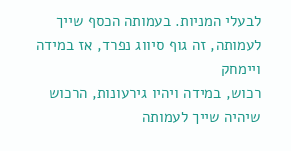לבעלי המניות. בעמותה הכסף שייך לעמותה, זה גוף סיווג נפרד, אז במידה ויימחק
רכוש, במידה ויהיו גירעונות, הרכוש שיהיה שייך לעמותה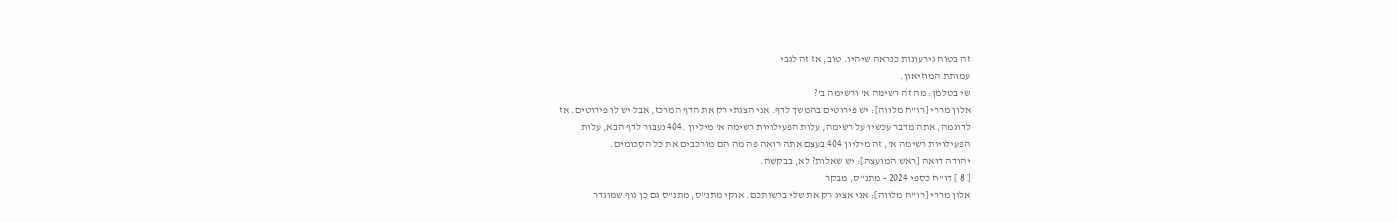זה בטוח גירעונות כנראה שיהיו. טוב, אז זה לגבי
עמותת המוזיאון.
שי בטלמן: מה זה רשימה א' ורשימה ב'?
אלון מררי [רו"ח מלווה]: יש פירוטים בהמשך לדף. אני הצגתי רק את הדף המרכז, אבל יש לו פירוטים. אז
לדוגמה, אתה מדבר עכשיו על רשימה, עלות הפעילויות רשימה א' מיליון .404 נעבור לדף הבא, עלות
הפעילויות רשימה א', זה מיליון 404 בעצם אתה רואה פה מה הם מורכבים את כל הסכומים.
יהודה דואה [ראש המועצה]: יש שאלות? לא, בבקשה.
[ 8 ] דו"ח כספי 2024 - מתנ"ס, מבקר
אלון מררי [רו"ח מלווה]: אני אציג רק את שלי ברשותכם. אוקי מתנ"ס, מתנ"ס גם כן גוף שמוגדר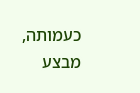כעמותה,
מבצע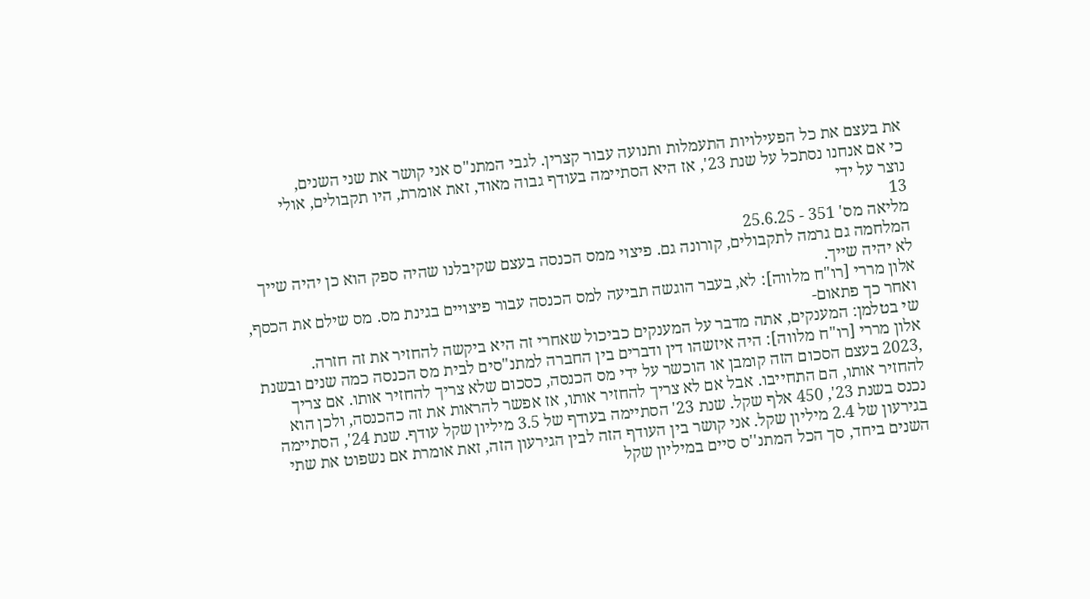את בעצם את כל הפעילויות התעמלות ותנועה עבור קצרין. לגבי המתנ"ס אני קושר את שני השנים,
כי אם אנחנו נסתכל על שנת 23', אז היא הסתיימה בעודף גבוה מאוד, זאת אומרת, היו תקבולים, אולי
נוצר על ידי
13
מליאה מס' 351 - 25.6.25
המלחמה גם גרמה לתקבולים, קורונה גם. פיצוי ממס הכנסה בעצם שקיבלנו שהיה ספק הוא כן יהיה שייך
לא יהיה שייך.
אלון מררי [רו"ח מלווה]: לא, בעבר הוגשה תביעה למס הכנסה עבור פיצויים בגינת מס. מס שילם את הכסף,
ואחר כך פתאום-
שי בטלמן: המענקים, אתה מדבר על המענקים כביכול שאחרי זה היא ביקשה להחזיר את זה חזרה.
אלון מררי [רו"ח מלווה]: היה איזשהו דין ודברים בין החברה למתנ"סים לבית מס הכנסה כמה שנים ובשנת
,2023 בעצם הסכום הזה קומבן או הוכשר על ידי מס הכנסה, כסכום שלא צריך להחזיר אותו. אם צריך
להחזיר אותו, הם התחייבו. אבל אם לא צריך להחזיר אותו, אז אפשר להראות את זה כהכנסה, ולכן הוא
נכנס בשנת 23', 450 אלף שקל. שנת 23' הסתיימה בעודף של 3.5 מיליון שקל עודף. שנת 24', הסתיימה
בגירעון של 2.4 מיליון שקל. אני קושר בין העודף הזה לבין הגירעון הזה, זאת אומרת אם נשפוט את שתי
השנים ביחד, סך הכל המתנ''ס סיים במיליון שקל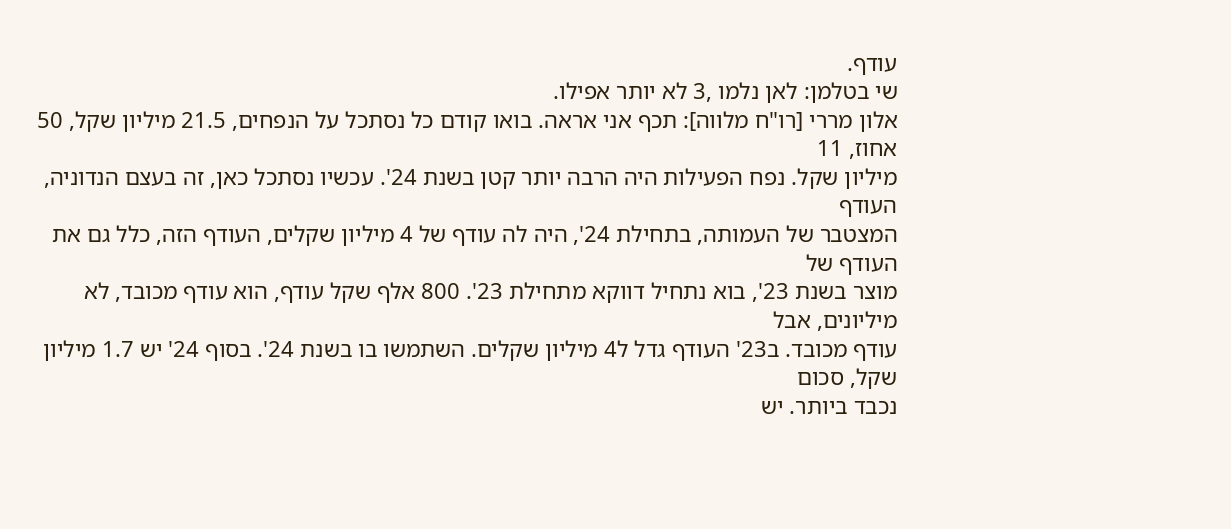עודף.
שי בטלמן: לאן נלמו ,3 לא יותר אפילו.
אלון מררי [רו"ח מלווה]: תכף אני אראה. בואו קודם כל נסתכל על הנפחים, 21.5 מיליון שקל, 50 אחוז, 11
מיליון שקל. נפח הפעילות היה הרבה יותר קטן בשנת 24'. עכשיו נסתכל כאן, זה בעצם הנדוניה, העודף
המצטבר של העמותה, בתחילת 24', היה לה עודף של 4 מיליון שקלים, העודף הזה, כלל גם את העודף של
מוצר בשנת 23', בוא נתחיל דווקא מתחילת 23'. 800 אלף שקל עודף, הוא עודף מכובד, לא מיליונים, אבל
עודף מכובד. ב23' העודף גדל ל4 מיליון שקלים. השתמשו בו בשנת 24'. בסוף 24' יש 1.7 מיליון שקל, סכום
נכבד ביותר. יש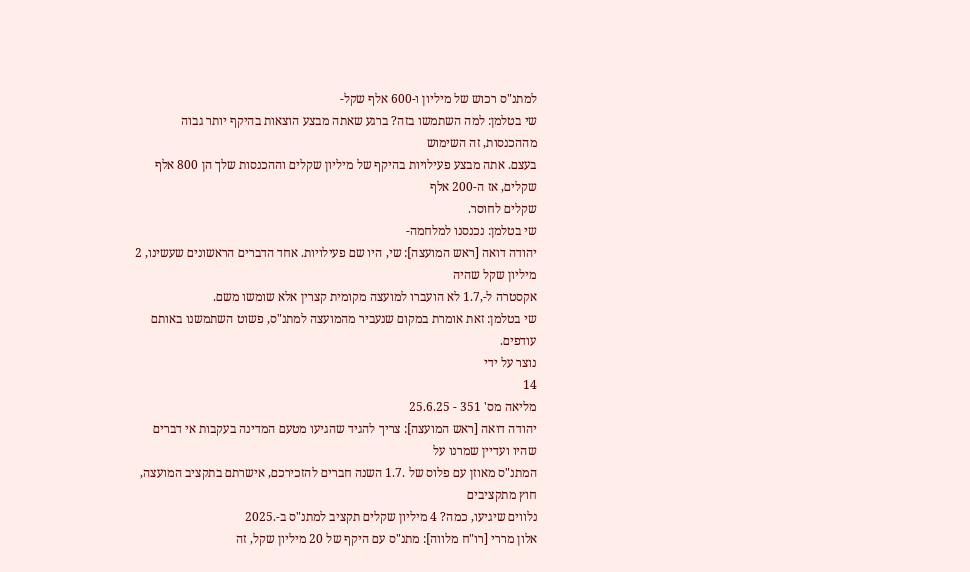למתנ"ס רכוש של מיליון ו-600 אלף שקל-
שי בטלמן: למה השתמשו בזה? ברגע שאתה מבצע הוצאות בהיקף יותר גבוה מההכנסות, זה השימוש
בעצם. אתה מבצע פעילויות בהיקף של מיליון שקלים וההכנסות שלך הן 800 אלף שקלים, אז ה-200 אלף
שקלים לחוסר.
שי בטלמן: נכנסנו למלחמה-
יהודה דואה [ראש המועצה]: שי, היו שם פעילויות. אחד הדברים הראשונים שעשינו, 2 מיליון שקל שהיה
אקסטרה ל-,1.7 לא הועברו למועצה מקומית קצרין אלא שומשו משם.
שי בטלמן: זאת אומרת במקום שנעביר מהמועצה למתנ"ס, פשוט השתמשנו באותם עודפים.
נוצר על ידי
14
מליאה מס' 351 - 25.6.25
יהודה דואה [ראש המועצה]: צריך להגיד שהגיעו מטעם המדינה בעקבות אי דברים שהיו ועדיין שמרנו על
המתנ"ס מאוזן עם פלוס של .1.7 השנה חברים להזכירכם, אישרתם בתקציב המועצה, חוץ מתקציבים
נלווים שיגיעו, כמה? 4 מיליון שקלים תקציב למתנ"ס ב-.2025
אלון מררי [רו"ח מלווה]: מתנ"ס עם היקף של 20 מיליון שקל, זה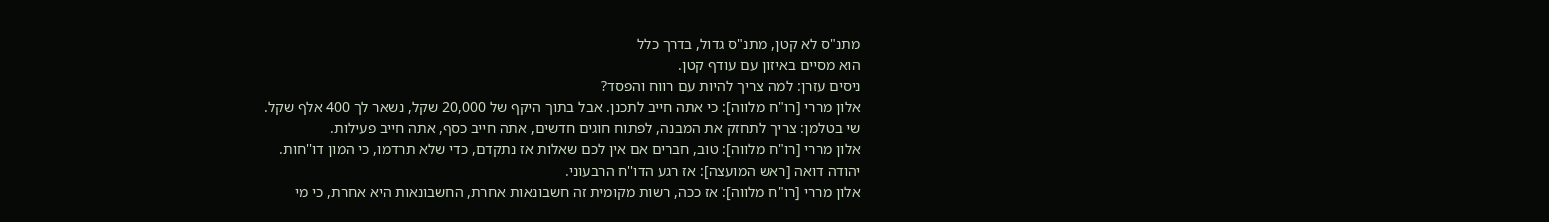מתנ"ס לא קטן, מתנ"ס גדול, בדרך כלל
הוא מסיים באיזון עם עודף קטן.
ניסים עזרן: למה צריך להיות עם רווח והפסד?
אלון מררי [רו"ח מלווה]: כי אתה חייב לתכנן. אבל בתוך היקף של 20,000 שקל, נשאר לך 400 אלף שקל.
שי בטלמן: צריך לתחזק את המבנה, לפתוח חוגים חדשים, אתה חייב כסף, אתה חייב פעילות.
אלון מררי [רו"ח מלווה]: טוב, חברים אם אין לכם שאלות אז נתקדם, כדי שלא תרדמו, כי המון דו''חות.
יהודה דואה [ראש המועצה]: אז רגע הדו''ח הרבעוני.
אלון מררי [רו"ח מלווה]: אז ככה, רשות מקומית זה חשבונאות אחרת, החשבונאות היא אחרת, כי מי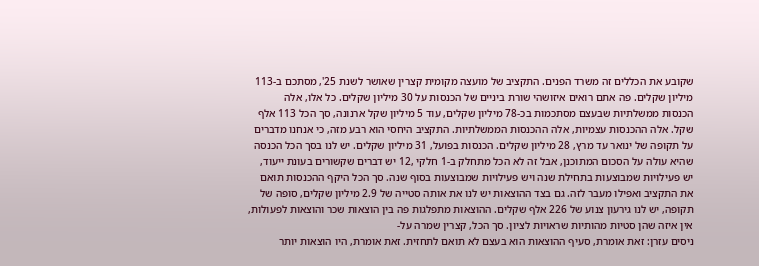שקובע את הכללים זה משרד הפנים. התקציב של מועצה מקומית קצרין שאושר לשנת 25', מסתכם ב-113
מיליון שקלים. פה אתם רואים איזושהי שורת ביניים של הכנסות על 30 מיליון שקלים. כל אלו, אלה
הכנסות ממשלתיות שבעצם מסתכמות בכ-78 מיליון שקלים, עוד 5 מיליון שקל ארנונה, סך הכל 113 אלף
שקל. אלה ההכנסות עצמיות, אלה ההכנסות הממשלתיות. התקציב היחסי הוא רבע מזה, כי אנחנו מדברים
על תקופה של ינואר עד מרץ, 28 מיליון שקלים. הכנסות בפועל, 31 מיליון שקלים. יש לנו בסך הכל הכנסה
שהיא עולה על הסכום המתוכנן, אבל זה לא הכל מתחלק ב-1 חלקי ,12 יש דברים שקשורים בעונת ייעוד,
יש פעילויות שמבוצעות בתחילת שנה ויש פעילויות שמבוצעות בסוף שנה. סך הכל היקף ההכנסות תואם
את התקציב ואפילו מעבר לזה. גם בצד ההוצאות יש לנו את אותה סטייה של 2.9 מיליון שקלים, סופה של
תקופה, יש לנו גירעון צנוע של 226 אלף שקלים. ההוצאות מתפלגות פה בין הוצאות שכר והוצאות לפעולות,
אין איזה שהן סטיות מהותיות שראויות לציון. סך הכל, קצרין שמרה על-
ניסים עזרן: זאת אומרת, סעיף ההוצאות הוא בעצם לא תואם לתחזית. זאת אומרת, היו הוצאות יותר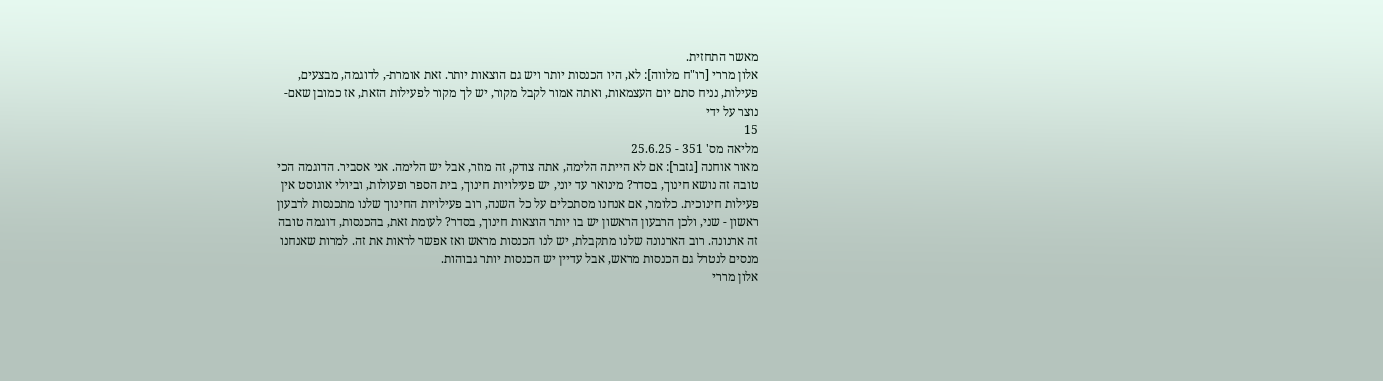מאשר התחזית.
אלון מררי [רו"ח מלווה]: לא, היו הכנסות יותר ויש גם הוצאות יותר. זאת אומרת-, לדוגמה, מבצעים,
פעילות, נניח סתם יום העצמאות, ואתה אמור לקבל מקור, יש לך מקור לפעילות הזאת, אז כמובן שאם-
נוצר על ידי
15
מליאה מס' 351 - 25.6.25
מאור אוחנה [גזבר]: אם לא הייתה הלימה, אתה צודק, זה מוזר, אבל יש הלימה. אני אסביר. הדוגמה הכי
טובה זה נושא חינוך, בסדר? מינואר עד יוני, יש פעילויות חינוך, בית הספר ופעולות, וביולי אוגוסט אין
פעילות חינוכית. כלומר, אם אנחנו מסתכלים על כל השנה, רוב פעילויות החינוך שלנו מתכנסות לרבעון
ראשון - שני, ולכן הרבעון הראשון יש בו יותר הוצאות חינוך, בסדר? לעומת זאת, בהכנסות, דוגמה טובה
זה ארנונה. רוב הארנונה שלנו מתקבלת, יש לנו הכנסות מראש ואז אפשר לראות את זה. למרות שאנחנו
מנסים לנטרל גם הכנסות מראש, אבל עדיין יש הכנסות יותר גבוהות.
אלון מררי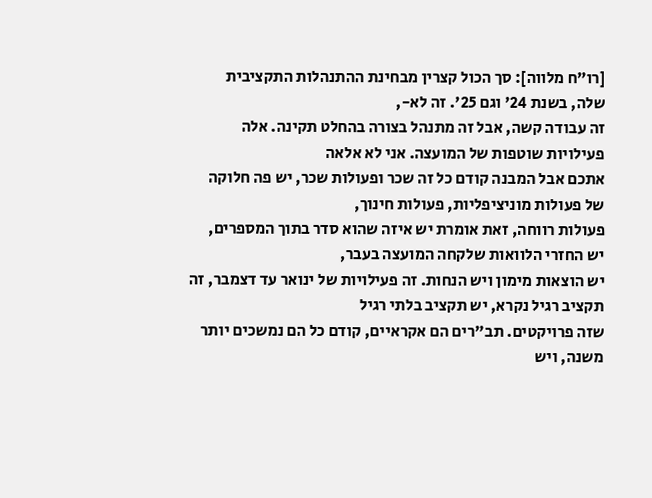[רו"ח מלווה]: סך הכול קצרין מבחינת ההתנהלות התקציבית שלה, בשנת 24' וגם 25'. זה לא-,
זה עבודה קשה, אבל זה מתנהל בצורה בהחלט תקינה. אלה פעילויות שוטפות של המועצה. אני לא אלאה
אתכם אבל המבנה קודם כל זה שכר ופעולות שכר, יש פה חלוקה של פעולות מוניציפליות, פעולות חינוך,
פעולות רווחה, זאת אומרת יש איזה שהוא סדר בתוך המספרים, יש החזרי הלוואות שלקחה המועצה בעבר,
יש הוצאות מימון ויש הנחות. זה פעילויות של ינואר עד דצמבר, זה תקציב רגיל נקרא, יש תקציב בלתי רגיל
שזה פרויקטים. תב"רים הם אקראיים, קודם כל הם נמשכים יותר משנה, ויש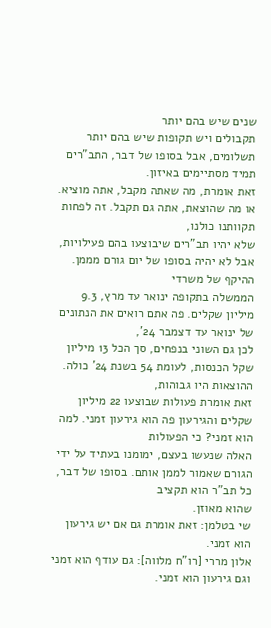שנים שיש בהם יותר
תקבולים ויש תקופות שיש בהם יותר תשלומים, אבל בסופו של דבר, התב"רים תמיד מסתיימים באיזון.
זאת אומרת, מה שאתה מקבל, אתה מוציא. או מה שהוצאת, אתה גם תקבל. זה לפחות תקוותנו כולנו,
שלא יהיו תב"רים שיבוצעו בהם פעילויות, אבל לא יהיה בסופו של יום גורם מממן. ההיקף של משרדי
הממשלה בתקופה ינואר עד מרץ, 9.3 מיליון שקלים. פה אתם רואים את הנתונים של ינואר עד דצמבר 24',
לכן גם השוני בנפחים, סך הכל 13 מיליון שקל הכנסות, לעומת 54 בשנת 24' כולה. ההוצאות היו גבוהות,
זאת אומרת פעולות שבוצעו 22 מיליון שקלים והגירעון פה הוא גירעון זמני. למה הוא זמני? כי הפעולות
האלה שנעשו בעצם, ימומנו בעתיד על ידי הגורם שאמור לממן אותם. בסופו של דבר, כל תב"ר הוא תקציב
שהוא מאוזן.
שי בטלמן: זאת אומרת גם אם יש גירעון הוא זמני.
אלון מררי [רו"ח מלווה]: גם עודף הוא זמני וגם גירעון הוא זמני.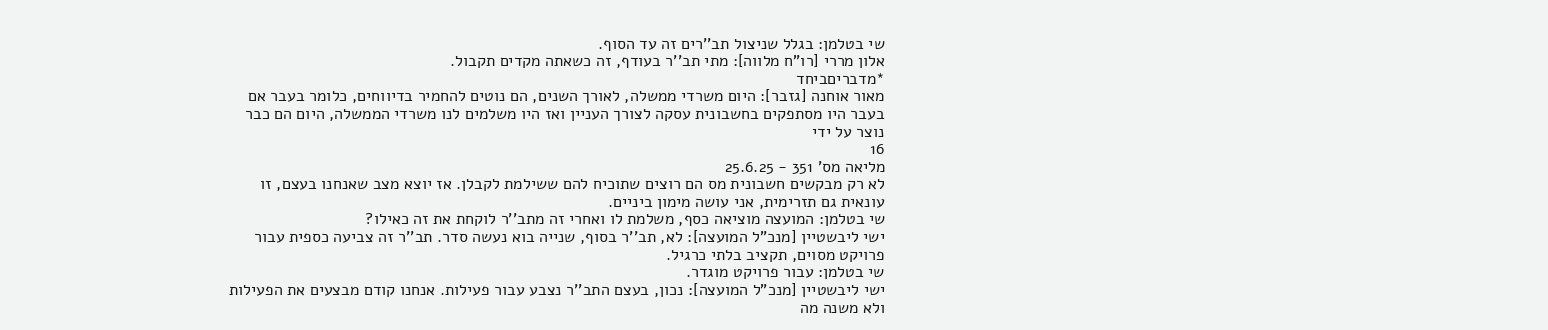שי בטלמן: בגלל שניצול תב''רים זה עד הסוף.
אלון מררי [רו"ח מלווה]: מתי תב''ר בעודף, זה כשאתה מקדים תקבול.
*מדבריםביחד
מאור אוחנה [גזבר]: היום משרדי ממשלה, לאורך השנים, הם נוטים להחמיר בדיווחים, כלומר בעבר אם
בעבר היו מסתפקים בחשבונית עסקה לצורך העניין ואז היו משלמים לנו משרדי הממשלה, היום הם כבר
נוצר על ידי
16
מליאה מס' 351 - 25.6.25
לא רק מבקשים חשבונית מס הם רוצים שתוכיח להם ששילמת לקבלן. אז יוצא מצב שאנחנו בעצם, זו
עונאית גם תזרימית, אני עושה מימון ביניים.
שי בטלמן: המועצה מוציאה כסף, משלמת לו ואחרי זה מתב''ר לוקחת את זה כאילו?
ישי ליבשטיין [מנכ"ל המועצה]: לא, תב''ר בסוף, שנייה בוא נעשה סדר. תב''ר זה צביעה כספית עבור
פרויקט מסוים, תקציב בלתי כרגיל.
שי בטלמן: עבור פרויקט מוגדר.
ישי ליבשטיין [מנכ"ל המועצה]: נכון, בעצם התב''ר נצבע עבור פעילות. אנחנו קודם מבצעים את הפעילות
ולא משנה מה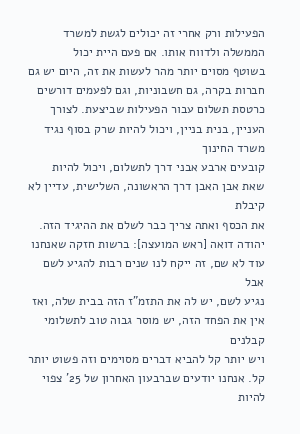הפעילות ורק אחרי זה יכולים לגשת למשרד הממשלה ולדווח אותו. אם פעם היית יכול
בשוטף מסוים יותר מהר לעשות את זה, היום יש גם חברות בקרה, גם חשבוניות, וגם לפעמים דורשים
כרטסת תשלום עבור הפעילות שביצעת. לצורך העניין, בנית בניין, ויכול להיות שרק בסוף נגיד משרד החינוך
קובעים ארבע אבני דרך לתשלום, ויכול להיות שאת אבן האבן דרך הראשונה, השלישית, עדיין לא קיבלת
את הכסף ואתה צריך כבר לשלם את ההיגיד הזה.
יהודה דואה [ראש המועצה]: ברשות חזקה שאנחנו עוד לא שם, זה ייקח לנו שנים רבות להגיע לשם אבל
נגיע לשם, יש לה את התזמ"ז הזה בבית שלה, ואז אין את הפחד הזה, יש מוסר גבוה טוב לתשלומי קבלנים
ויש יותר קל להביא דברים מסוימים וזה פשוט יותר קל. אנחנו יודעים שברבעון האחרון של 25' צפוי להיות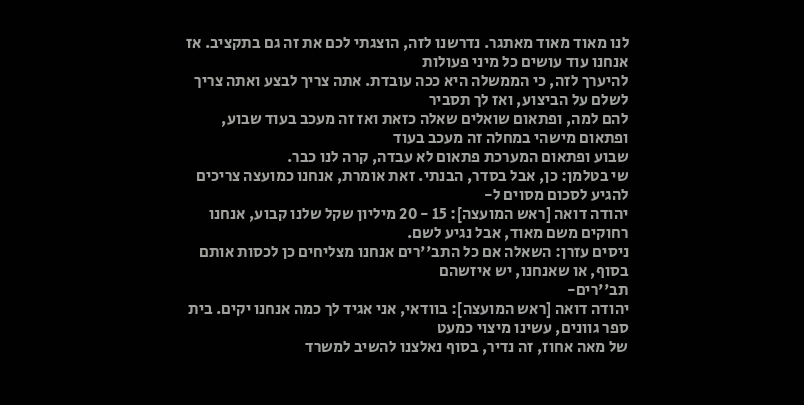לנו מאוד מאוד מאתגר. נדרשנו לזה, הוצגתי לכם את זה גם בתקציב. אז אנחנו עוד עושים כל מיני פעולות
להיערך לזה, כי הממשלה היא ככה עובדת. אתה צריך לבצע ואתה צריך לשלם על הביצוע, ואז לך תסביר
להם למה, ופתאום שואלים שאלה כזאת ואז זה מעכב בעוד שבוע, ופתאום מישהי במחלה זה מעכב בעוד
שבוע ופתאום המערכת פתאום לא עבדה, קרה לנו כבר.
שי בטלמן: כן, אבל בסדר, הבנתי. זאת אומרת, אנחנו כמועצה צריכים להגיע לסכום מסוים ל-
יהודה דואה [ראש המועצה]: 15 - 20 מיליון שקל שלנו קבוע, אנחנו רחוקים משם מאוד, אבל נגיע לשם.
ניסים עזרן: השאלה אם כל התב''רים אנחנו מצליחים כן לכסות אותם בסוף, או שאנחנו, יש איזשהם
תב''רים-
יהודה דואה [ראש המועצה]: בוודאי, אני אגיד לך כמה אנחנו יקים. בית ספר גוונים, עשינו מיצוי כמעט
של מאה אחוז, זה נדיר, בסוף נאלצנו להשיב למשרד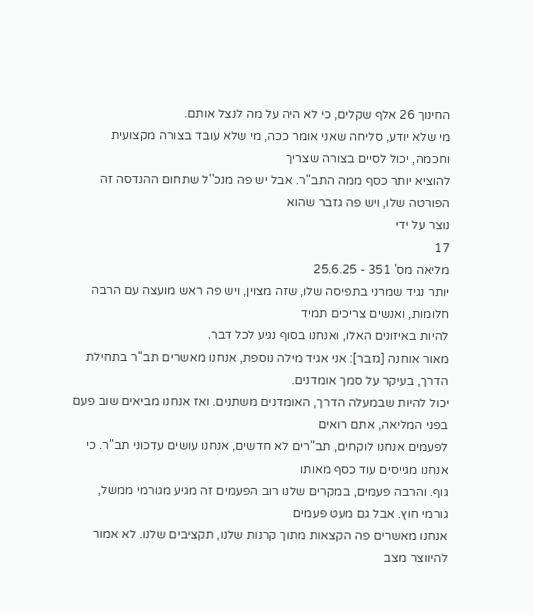החינוך 26 אלף שקלים, כי לא היה על מה לנצל אותם.
מי שלא יודע, סליחה שאני אומר ככה, מי שלא עובד בצורה מקצועית וחכמה, יכול לסיים בצורה שצריך
להוציא יותר כסף ממה התב"ר. אבל יש פה מנכ''ל שתחום ההנדסה זה הפורטה שלו, ויש פה גזבר שהוא
נוצר על ידי
17
מליאה מס' 351 - 25.6.25
יותר נגיד שמרני בתפיסה שלו, שזה מצוין, ויש פה ראש מועצה עם הרבה חלומות, ואנשים צריכים תמיד
להיות באיזונים האלו, ואנחנו בסוף נגיע לכל דבר.
מאור אוחנה [גזבר]: אני אגיד מילה נוספת, אנחנו מאשרים תב''ר בתחילת הדרך, בעיקר על סמך אומדנים.
יכול להיות שבמעלה הדרך, האומדנים משתנים. ואז אנחנו מביאים שוב פעם בפני המליאה, אתם רואים
לפעמים אנחנו לוקחים, תב"רים לא חדשים, אנחנו עושים עדכוני תב"ר. כי אנחנו מגייסים עוד כסף מאותו
גוף. והרבה פעמים, במקרים שלנו רוב הפעמים זה מגיע מגורמי ממשל, גורמי חוץ. אבל גם מעט פעמים
אנחנו מאשרים פה הקצאות מתוך קרנות שלנו, תקציבים שלנו. לא אמור להיווצר מצב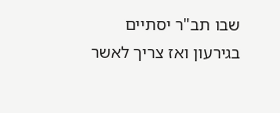שבו תב"ר יסתיים
בגירעון ואז צריך לאשר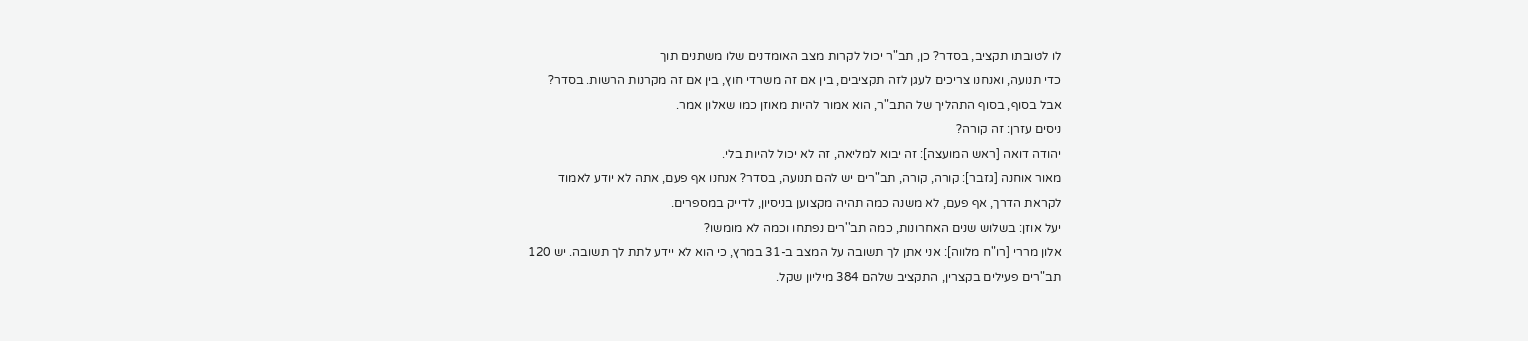לו לטובתו תקציב, בסדר? כן, תב"ר יכול לקרות מצב האומדנים שלו משתנים תוך
כדי תנועה, ואנחנו צריכים לעגן לזה תקציבים, בין אם זה משרדי חוץ, בין אם זה מקרנות הרשות. בסדר?
אבל בסוף, בסוף התהליך של התב"ר, הוא אמור להיות מאוזן כמו שאלון אמר.
ניסים עזרן: זה קורה?
יהודה דואה [ראש המועצה]: זה יבוא למליאה, זה לא יכול להיות בלי.
מאור אוחנה [גזבר]: קורה, קורה, תב"רים יש להם תנועה, בסדר? אנחנו אף פעם, אתה לא יודע לאמוד
לקראת הדרך, אף פעם, לא משנה כמה תהיה מקצוען בניסיון, לדייק במספרים.
יעל אוזן: בשלוש שנים האחרונות, כמה תב''רים נפתחו וכמה לא מומשו?
אלון מררי [רו"ח מלווה]: אני אתן לך תשובה על המצב ב-31 במרץ, כי הוא לא יידע לתת לך תשובה. יש 120
תב"רים פעילים בקצרין, התקציב שלהם 384 מיליון שקל.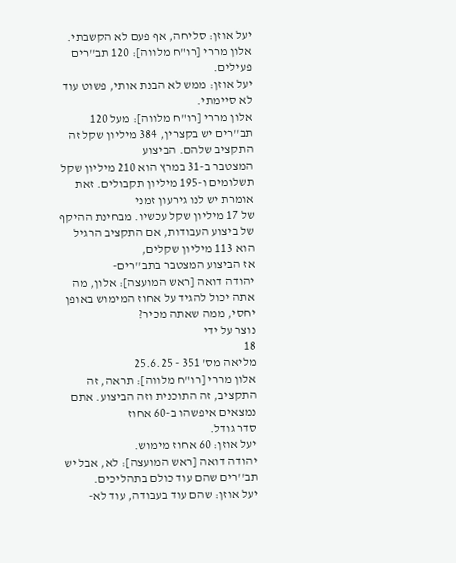יעל אוזן: סליחה, אף פעם לא הקשבתי.
אלון מררי [רו"ח מלווה]: 120 תב''רים פעילים.
יעל אוזן: ממש לא הבנת אותי, פשוט עוד לא סיימתי.
אלון מררי [רו"ח מלווה]: מעל 120 תב''רים יש בקצרין, 384 מיליון שקל זה התקציב שלהם. הביצוע
המצטבר ב-31 במרץ הוא 210 מיליון שקל תשלומים ו-195 מיליון תקבולים. זאת אומרת יש לנו גירעון זמני
של 17 מיליון שקל עכשיו. מבחינת ההיקף של ביצוע העבודות, אם התקציב הרגיל הוא 113 מיליון שקלים,
אז הביצוע המצטבר בתב''רים-
יהודה דואה [ראש המועצה]: אלון, מה אתה יכול להגיד על אחוז המימוש באופן יחסי, ממה שאתה מכיר?
נוצר על ידי
18
מליאה מס' 351 - 25.6.25
אלון מררי [רו"ח מלווה]: תראה, זה התקציב, זה התוכנית וזה הביצוע. אתם נמצאים איפשהו ב-60 אחוז
סדר גודל.
יעל אוזן: 60 אחוז מימוש.
יהודה דואה [ראש המועצה]: לא, אבל יש תב''רים שהם עוד כולם בתהליכים.
יעל אוזן: שהם עוד בעבודה, עוד לא-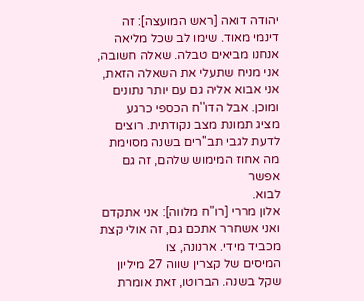יהודה דואה [ראש המועצה]: זה דינמי מאוד. שימו לב שכל מליאה אנחנו מביאים טבלה. שאלה חשובה,
אני מניח שתעלי את השאלה הזאת, אני אבוא אליה גם עם יותר נתונים ומוכן. אבל הדו''ח הכספי כרגע
מציג תמונת מצב נקודתית. רוצים לדעת לגבי תב''רים בשנה מסוימת מה אחוז המימוש שלהם, זה גם אפשר
לבוא.
אלון מררי [רו"ח מלווה]: אני אתקדם ואני אשחרר אתכם גם, זה אולי קצת מכביד מידי. ארנונה, צו
המיסים של קצרין שווה 27 מיליון שקל בשנה. הברוטו, זאת אומרת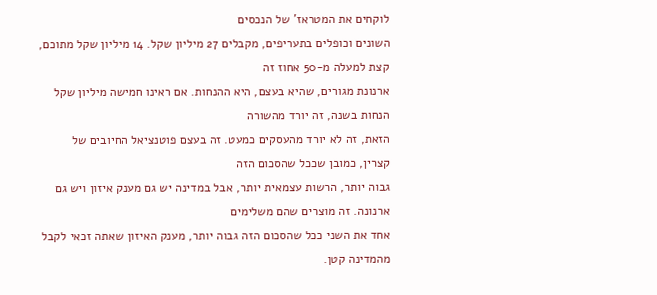לוקחים את המטראז' של הנכסים
השונים וכופלים בתעריפים, מקבלים 27 מיליון שקל. 14 מיליון שקל מתוכם, קצת למעלה מ-50 אחוז זה
ארנונת מגורים, שהיא בעצם, היא ההנחות. אם ראינו חמישה מיליון שקל הנחות בשנה, זה יורד מהשורה
הזאת, זה לא יורד מהעסקים כמעט. זה בעצם פוטנציאל החיובים של קצרין, כמובן שככל שהסכום הזה
גבוה יותר, הרשות עצמאית יותר, אבל במדינה יש גם מענק איזון ויש גם ארנונה. זה מוצרים שהם משלימים
אחד את השני ככל שהסכום הזה גבוה יותר, מענק האיזון שאתה זכאי לקבל מהמדינה קטן.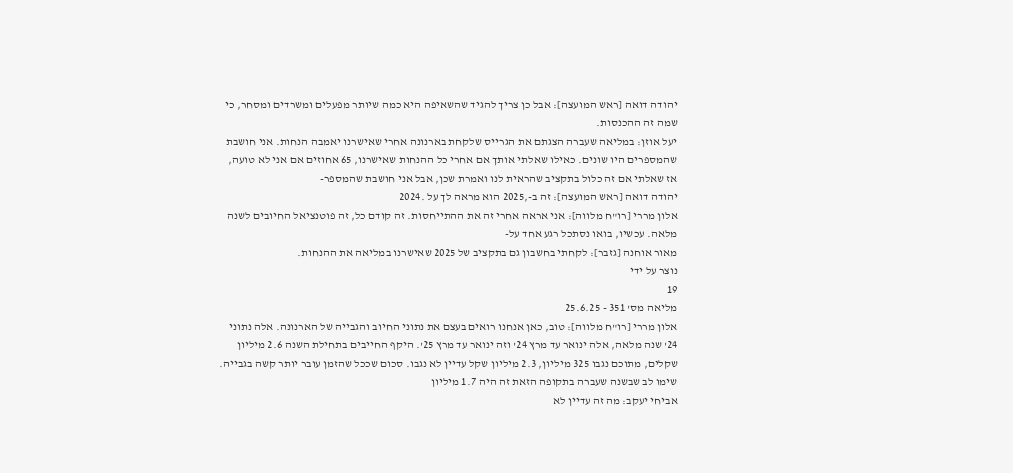יהודה דואה [ראש המועצה]: אבל כן צריך להגיד שהשאיפה היא כמה שיותר מפעלים ומשרדים ומסחר, כי
שמה זה ההכנסות.
יעל אוזן: במליאה שעברה הצגתם את הגרייס שלקחת בארנונה אחרי שאישרנו יאמבה הנחות. אני חושבת
שהמספרים היו שונים. כאילו שאלתי אותך אם אחרי כל ההנחות שאישרנו, 65 אחוזים אם אני לא טועה,
אז שאלתי אם זה כלול בתקציב שהראית לנו ואמרת שכן, אבל אני חושבת שהמספר-
יהודה דואה [ראש המועצה]: זה ב-,2025 הוא מראה לך על .2024
אלון מררי [רו"ח מלווה]: אני אראה אחרי זה את ההתייחסות. זה קודם כל, זה פוטנציאל החיובים לשנה
מלאה. עכשיו, בואו נסתכל רגע אחד על-
מאור אוחנה [גזבר]: לקחתי בחשבון גם בתקציב של 2025 שאישרנו במליאה את ההנחות.
נוצר על ידי
19
מליאה מס' 351 - 25.6.25
אלון מררי [רו"ח מלווה]: טוב, כאן אנחנו רואים בעצם את נתוני החיוב והגבייה של הארנונה. אלה נתוני
24' שנה מלאה, אלה ינואר עד מרץ 24' וזה ינואר עד מרץ 25'. היקף החייבים בתחילת השנה 2.6 מיליון
שקלים, מתוכם נגבו 325 מיליון, 2.3 מיליון שקל עדיין לא נגבו. סכום שככל שהזמן עובר יותר קשה בגבייה.
שימו לב שבשנה שעברה בתקופה הזאת זה היה 1.7 מיליון
אביחי יעקב: מה זה עדיין לא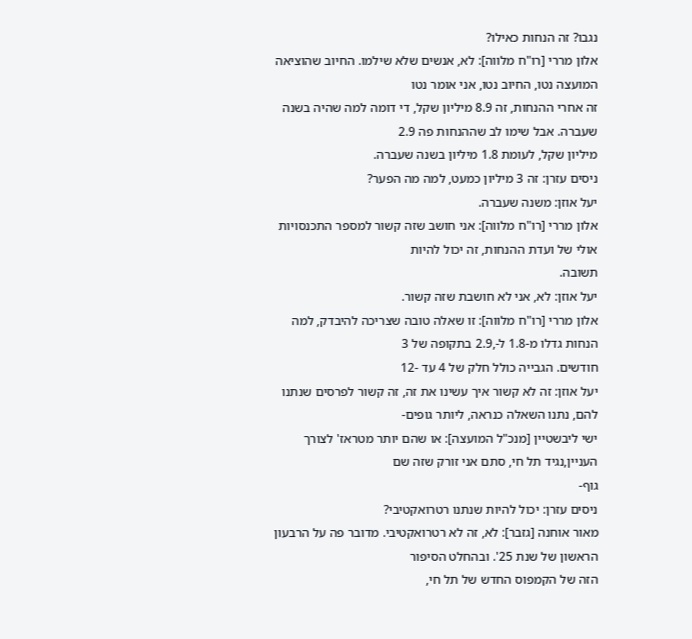נגבו? זה הנחות כאילו?
אלון מררי [רו"ח מלווה]: לא, אנשים שלא שילמו. החיוב שהוציאה המועצה נטו, החיוב נטו, אני אומר נטו
זה אחרי ההנחות, זה 8.9 מיליון שקל, די דומה למה שהיה בשנה שעברה. אבל שימו לב שההנחות פה 2.9
מיליון שקל, לעומת 1.8 מיליון בשנה שעברה.
ניסים עזרן: זה 3 מיליון כמעט, למה מה הפער?
יעל אוזן: משנה שעברה.
אלון מררי [רו"ח מלווה]: אני חושב שזה קשור למספר התכנסויות אולי של ועדת ההנחות, זה יכול להיות
תשובה.
יעל אוזן: לא, אני לא חושבת שזה קשור.
אלון מררי [רו"ח מלווה]: זו שאלה טובה שצריכה להיבדק, למה הנחות גדלו מ-1.8 ל-,2.9 בתקופה של 3
חודשים. הגבייה כולל חלק של 4 עד -12
יעל אוזן: זה לא קשור איך עשינו את זה, זה קשור לפרסים שנתנו להם, נתנו השאלה כנראה, ליותר גופים-
ישי ליבשטיין [מנכ"ל המועצה]: או שהם יותר מטראז' לצורך העניין,נגיד תל חי, סתם אני זורק שזה שם
גוף-
ניסים עזרן: יכול להיות שנתנו רטרואקטיבי?
מאור אוחנה [גזבר]: לא, זה לא רטרואקטיבי. מדובר פה על הרבעון הראשון של שנת 25'. ובהחלט הסיפור
הזה של הקמפוס החדש של תל חי,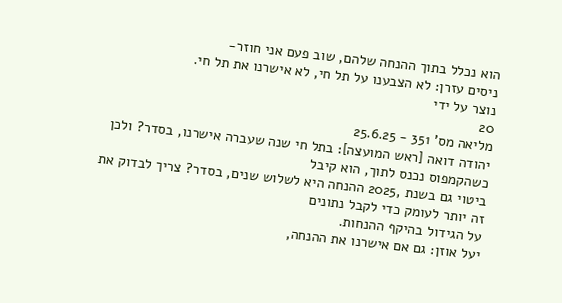הוא נכלל בתוך ההנחה שלהם, שוב פעם אני חוזר-
ניסים עזרן: לא הצבענו על תל חי, לא אישרנו את תל חי.
נוצר על ידי
20
מליאה מס' 351 - 25.6.25
יהודה דואה [ראש המועצה]: בתל חי שנה שעברה אישרנו, בסדר? ולכן כשהקמפוס נכנס לתוך, הוא קיבל
ביטוי גם בשנת ,2025 ההנחה היא לשלוש שנים, בסדר? צריך לבדוק את זה יותר לעומק כדי לקבל נתונים
על הגידול בהיקף ההנחות.
יעל אוזן: גם אם אישרנו את ההנחה,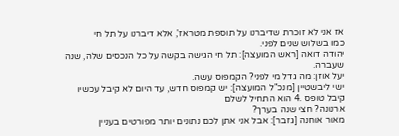אז אני לא זוכרת שדיברנו על תוספת מטראז', אלא דיברנו על תל חי
כמו בשלוש שנים לפני.
יהודה דואה [ראש המועצה]: תל חי הגישה בקשה על כל הנכסים שלה, שנה שעברה.
יעל אוזן: מה גדל מי לפני? הקמפוס עשה.
ישי ליבשטיין [מנכ"ל המועצה]: יש קמפוס חדש, עד היום לא קיבל עכשיו קיבל טופס .4 הוא התחיל לשלם
ארנונה? חצי שנה בערך?
מאור אוחנה [גזבר]: אבל אני אתן לכם נתונים יותר מפורטים בעניין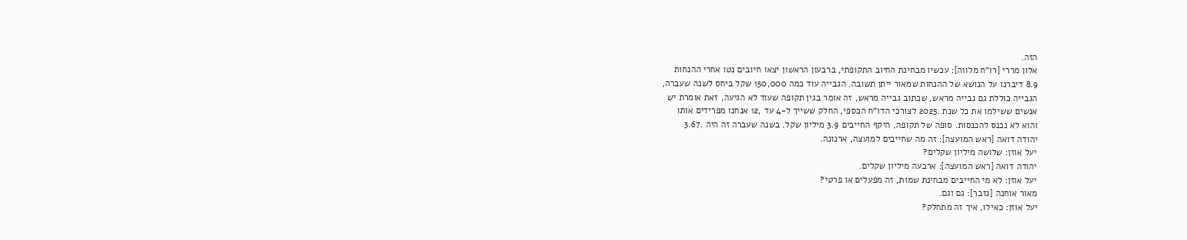הזה.
אלון מררי [רו"ח מלווה]: עכשיו מבחינת החיוב התקופתי, ברבעון הראשון יצאו חיובים נטו אחרי ההנחות
8.9 דיברנו על הנושא של ההנחות שמאור ייתן תשובה. הגבייה עוד כמה 150,000 שקל ביחס לשנה שעברה,
הגבייה כוללת גם גבייה מראש, שכתוב גבייה מראש, זה אומר בגין תקופה שעוד לא הגיעה, זאת אומרת יש
אנשים ששילמו את כל שנת .2025 לצורכי הדו"ח הכספי, החלק ששייך ל-4 עד ,12 אנחנו מפרידים אותו
והוא לא נכנס להכנסות. סופה של תקופה, היקף החייבים 3.9 מיליון שקל. בשנה שעברה זה היה .3.67
יהודה דואה [ראש המועצה]: זה מה שחייבים למועצה, ארנונה.
יעל אוזן: שלושה מיליון שקלים?
יהודה דואה [ראש המועצה]: ארבעה מיליון שקלים.
יעל אוזן: לא מי החייבים מבחינת שמות, זה מפעלים או פרטי?
מאור אוחנה [גזבר]: גם וגם.
יעל אוזן: כאילו, איך זה מתחלק?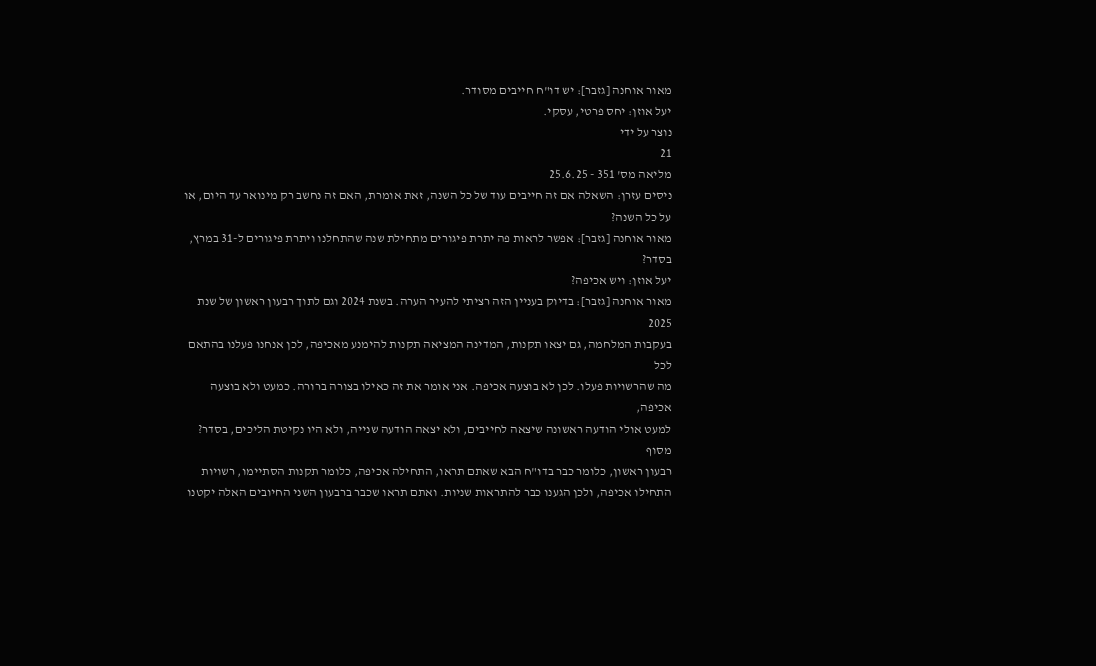מאור אוחנה [גזבר]: יש דו"ח חייבים מסודר.
יעל אוזן: יחס פרטי, עסקי.
נוצר על ידי
21
מליאה מס' 351 - 25.6.25
ניסים עזרן: השאלה אם זה חייבים עוד של כל השנה, זאת אומרת, האם זה נחשב רק מינואר עד היום, או
על כל השנה?
מאור אוחנה [גזבר]: אפשר לראות פה יתרת פיגורים מתחילת שנה שהתחלנו ויתרת פיגורים ל-31 במרץ,
בסדר?
יעל אוזן: ויש אכיפה?
מאור אוחנה [גזבר]: בדיוק בעניין הזה רציתי להעיר הערה. בשנת 2024 וגם לתוך רבעון ראשון של שנת 2025
בעקבות המלחמה, גם יצאו תקנות, המדינה המציאה תקנות להימנע מאכיפה, לכן אנחנו פעלנו בהתאם לכל
מה שהרשויות פעלו. לכן לא בוצעה אכיפה. אני אומר את זה כאילו בצורה ברורה. כמעט ולא בוצעה אכיפה,
למעט אולי הודעה ראשונה שיצאה לחייבים, ולא יצאה הודעה שנייה, ולא היו נקיטת הליכים, בסדר? מסוף
רבעון ראשון, כלומר כבר בדו"ח הבא שאתם תראו, התחילה אכיפה, כלומר תקנות הסתיימו, רשויות
התחילו אכיפה, ולכן הגענו כבר להתראות שניות. ואתם תראו שכבר ברבעון השני החיובים האלה יקטנו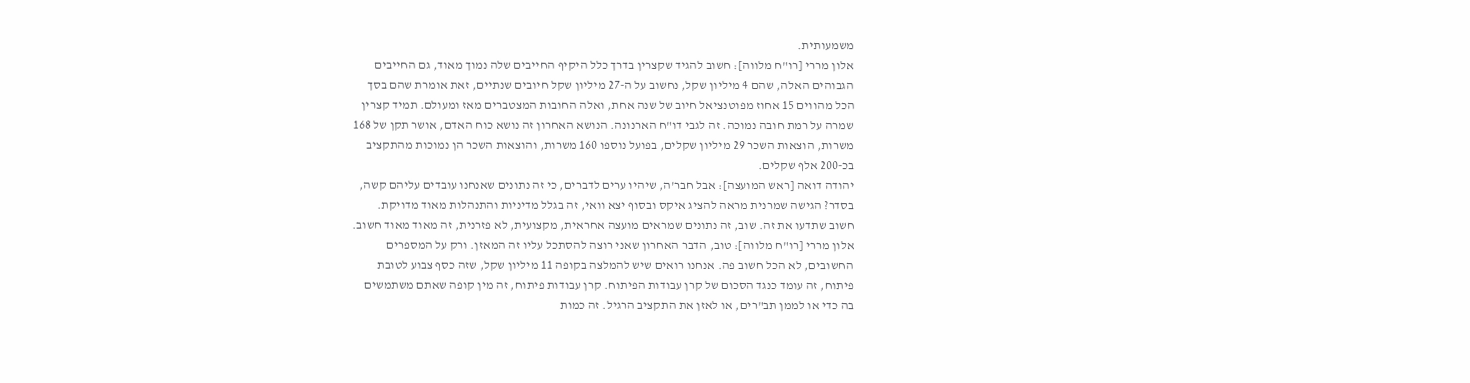משמעותית.
אלון מררי [רו"ח מלווה]: חשוב להגיד שקצרין בדרך כלל היקיף החייבים שלה נמוך מאוד, גם החייבים
הגבוהים האלה, שהם 4 מיליון שקל, נחשוב על ה-27 מיליון שקל חיובים שנתיים, זאת אומרת שהם בסך
הכל מהווים 15 אחוז מפוטנציאל חיוב של שנה אחת, ואלה החובות המצטברים מאז ומעולם. תמיד קצרין
שמרה על רמת חובה נמוכה. זה לגבי דו"ח הארנונה. הנושא האחרון זה נושא כוח האדם, אושר תקן של 168
משרות, הוצאות השכר 29 מיליון שקלים, בפועל נוספו 160 משרות, והוצאות השכר הן נמוכות מהתקציב
בכ-200 אלף שקלים.
יהודה דואה [ראש המועצה]: אבל חבר'ה, שיהיו ערים לדברים, כי זה נתונים שאנחנו עובדים עליהם קשה,
בסדר? הגישה שמרנית מראה להציג איקס ובסוף יצא וואי, זה בגלל מדיניות והתנהלות מאוד מדויקת.
חשוב שתדעו את זה. שוב, זה נתונים שמראים מועצה אחראית, מקצועית, לא פזרנית, זה מאוד מאוד חשוב.
אלון מררי [רו"ח מלווה]: טוב, הדבר האחרון שאני רוצה להסתכל עליו זה המאזן. ורק על המספרים
החשובים, לא הכל חשוב פה. אנחנו רואים שיש להמלצה בקופה 11 מיליון שקל, שזה כסף צבוע לטובת
פיתוח, זה עומד כנגד הסכום של קרן עבודות הפיתוח. קרן עבודות פיתוח, זה מין קופה שאתם משתמשים
בה כדי או לממן תב"רים, או לאזן את התקציב הרגיל. זה כמות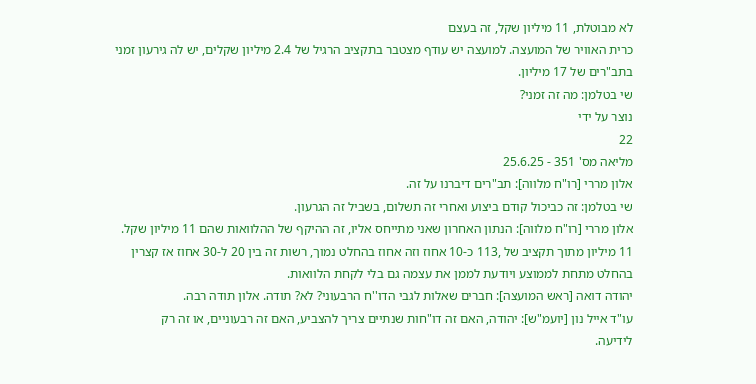לא מבוטלת, 11 מיליון שקל, זה בעצם
כרית האוויר של המועצה. למועצה יש עודף מצטבר בתקציב הרגיל של 2.4 מיליון שקלים, יש לה גירעון זמני
בתב"רים של 17 מיליון.
שי בטלמן: מה זה זמני?
נוצר על ידי
22
מליאה מס' 351 - 25.6.25
אלון מררי [רו"ח מלווה]: תב"רים דיברנו על זה.
שי בטלמן: זה כביכול קודם ביצוע ואחרי זה תשלום, בשביל זה הגרעון.
אלון מררי [רו"ח מלווה]: הנתון האחרון שאני מתייחס אליו, זה ההיקף של ההלוואות שהם 11 מיליון שקל.
11 מיליון מתוך תקציב של ,113 כ-10 אחוז וזה אחוז בהחלט נמוך, רשות זה בין 20 ל-30 אחוז אז קצרין
בהחלט מתחת לממוצע ויודעת לממן את עצמה גם בלי לקחת הלוואות.
יהודה דואה [ראש המועצה]: חברים שאלות לגבי הדו''ח הרבעוני? לא? תודה. אלון תודה רבה.
עו"ד אייל נון [יועמ"ש]: יהודה, האם זה דו"חות שנתיים צריך להצביע, האם זה רבעוניים, או זה רק
לידיעה.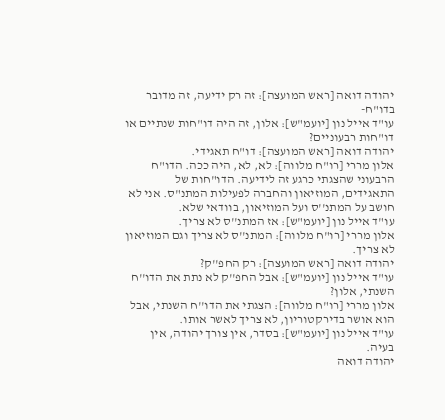יהודה דואה [ראש המועצה]: זה רק ידיעה, זה מדובר בדו"ח-
עו"ד אייל נון [יועמ"ש]: אלון, זה היה דו"חות שנתיים או דו"חות רבעוניים?
יהודה דואה [ראש המועצה]: דו"ח תאגידי.
אלון מררי [רו"ח מלווה]: לא, לא, היה ככה. הדו"ח הרבעוני שהצגתי כרגע זה לידיעה. הדו"חות של
התאגידים, המוזיאון והחברה לפעילות המתנ"ס. אני לא חושב על המתנ''ס ועל המוזיאון, בוודאי שלא.
עו"ד אייל נון [יועמ"ש]: אז המתנ''ס לא צריך.
אלון מררי [רו"ח מלווה]: המתנ''ס לא צריך וגם המוזיאון לא צריך.
יהודה דואה [ראש המועצה]: רק החפ''ק?
עו"ד אייל נון [יועמ"ש]: אבל החפ''ק לא נתת את הדו''ח השנתי, אלון?
אלון מררי [רו"ח מלווה]: הצגתי את הדו''ח השנתי, אבל הוא אושר בדירקטוריון, לא צריך לאשר אותו.
עו"ד אייל נון [יועמ"ש]: בסדר, אין צורך יהודה, אין בעיה.
יהודה דואה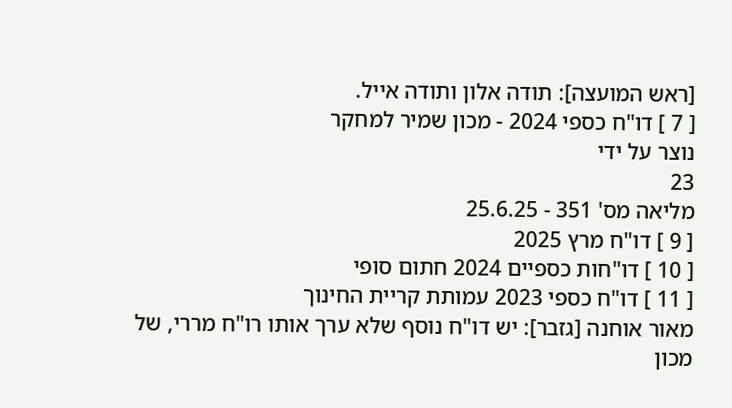[ראש המועצה]: תודה אלון ותודה אייל.
[ 7 ] דו"ח כספי 2024 - מכון שמיר למחקר
נוצר על ידי
23
מליאה מס' 351 - 25.6.25
[ 9 ] דו"ח מרץ 2025
[ 10 ] דו"חות כספיים 2024 חתום סופי
[ 11 ] דו"ח כספי 2023 עמותת קריית החינוך
מאור אוחנה [גזבר]: יש דו"ח נוסף שלא ערך אותו רו"ח מררי, של מכון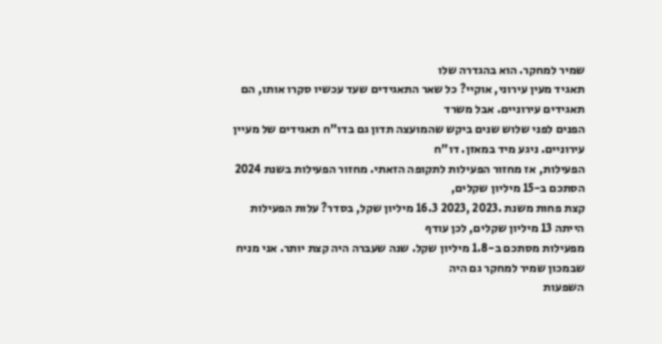שמיר למחקר. הוא בהגדרה שלו
תאגיד מעין עירוני, אוקיי? כל שאר התאגידים שעד עכשיו סקרו אותו, הם תאגידים עירוניים. אבל משרד
הפנים לפני שלוש שנים ביקש שהמועצה תדון גם בדו"ח תאגידים של מעיין עירוניים. ניגע מיד במאזן. דו"ח
הפעילות, אז מחזור הפעילות לתקופה הזאתי. מחזור הפעילות בשנת 2024 הסתכם ב-15 מיליון שקלים,
קצת פחות משנת .2023 ,2023 16.3 מיליון שקל, בסדר? עלות הפעילות הייתה 13 מיליון שקלים, לכן עודף
מפעילות מסתכם ב-1.8 מיליון שקל. שנה שעברה היה קצת יותר. אני מניח שבמכון שמיר למחקר גם היה
השפעות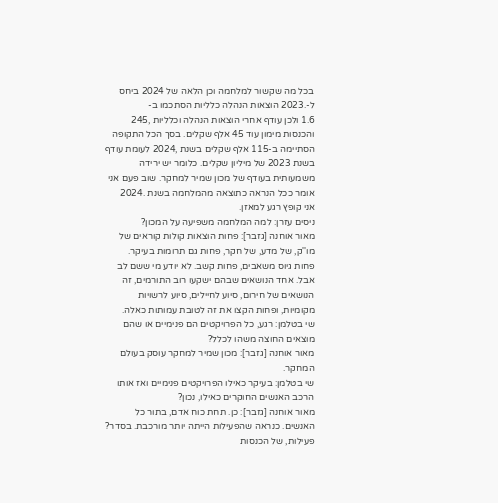בכל מה שקשור למלחמה וכן הלאה של 2024 ביחס ל-.2023 הוצאות הנהלה כלליות הסתכמו ב-
1.6 ולכן עודף אחרי הוצאות הנהלה וכלליות ,245 והכנסות מימון עוד 45 אלף שקלים. בסך הכל התקופה
הסתיימה ב-115 אלף שקלים בשנת ,2024 לעומת עודף בשנת 2023 של מיליון שקלים. כלומר יש ירידה
משמעותית בעודף של מכון שמיר למחקר. שוב פעם אני אומר ככל הנראה כתוצאה מהמלחמה בשנת .2024
אני קופץ רגע למאזן.
ניסים עזרן: למה המלחמה משפיעה על המכון?
מאור אוחנה [גזבר]: פחות הוצאות קולות קוראים של מו''ק, של מדע, של חקר, פחות גם תרומות בעיקר.
פחות גיוס משאבים, פחות קשב. לא יודע מי ששם לב אבל. אחד הנושאים שבהם ישקעו רוב התורמים, זה
הנושאים של חירום, סיוע לחיילים, סיוע לרשויות מקומיות, ופחות הקצו את זה לטובת עמותות כאלה.
שי בטלמן: רגע, כל הפרויקטים הם פנימיים או שהם מוצאים החוצה משהו לכלל?
מאור אוחנה [גזבר]: מכון שמיר למחקר עוסק בעולם המחקר.
שי בטלמן: בעיקר כאילו הפרויקטים פנימיים ואז אותו הרכב האנשים החוקרים כאילו, נכון?
מאור אוחנה [גזבר]: כן. תחת כוח אדם, בתור כל האנשים. כנראה שהפעילות הייתה יותר מורכבת. בסדר?
פעילות, של הכנסות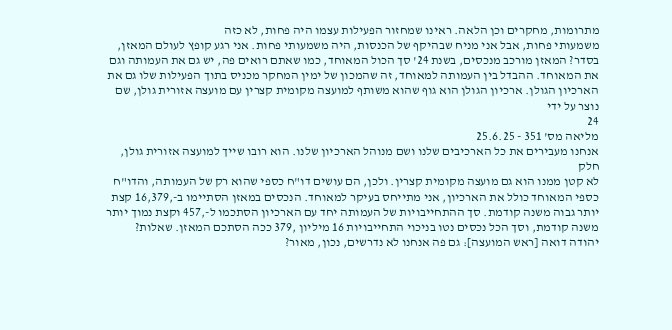מתרומות, מחקרים וכן הלאה. ראינו שמחזור הפעילות עצמו היה פחות, לא כזה
משמעותי פחות, אבל אני מניח שבהיקף של הכנסות, היה משמעותי פחות. אני רגע קופץ לעולם המאזן,
בסדר? המאזן מורכב מנכסים, בשנת 24' סך הכול המאוחד, כמו שאתם רואים פה, יש גם את העמותה וגם
את המאוחד. ההבדל בין העמותה למאוחד, זה שהמכון של ימין המחקר מכניס בתוך הפעילות שלו גם את
הארכיון הגולן. ארכיון הגולן הוא גוף שהוא משותף למועצה מקומית קצרין עם מועצה אזורית גולן, שם
נוצר על ידי
24
מליאה מס' 351 - 25.6.25
אנחנו מעבירים את כל הארכיבים שלנו ושם מנוהל הארכיון שלנו. הוא רובו שייך למועצה אזורית גולן, חלק
לא קטן ממנו הוא גם מועצה מקומית קצרין. ולכן, הם עושים דו"ח כספי שהוא רק של העמותה, והדו"ח
כספי המאוחד כולל את הארכיון, אני מתייחס בעיקר למאוחד. הנכסים במאזן הסתיימו ב-,16,379 קצת
יותר גבוה משנה קודמת. סך ההתחייבויות של העמותה יחד עם הארכיון הסתכמו ל-,457 וקצת נמוך יותר
משנה קודמת, וסך הכל נכסים נטו בניכוי התחייבויות 16 מיליון ,379 ככה הסתכם המאזן. שאלות?
יהודה דואה [ראש המועצה]: גם פה אנחנו לא נדרשים, נכון, מאור?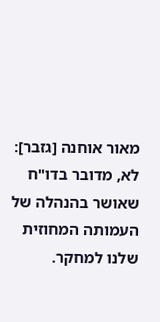מאור אוחנה [גזבר]: לא, מדובר בדו"ח שאושר בהנהלה של העמותה המחוזית שלנו למחקר.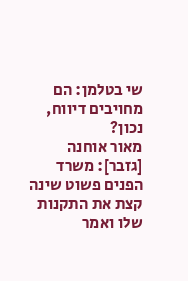שי בטלמן: הם מחויבים דיווח, נכון?
מאור אוחנה [גזבר]: משרד הפנים פשוט שינה קצת את התקנות שלו ואמר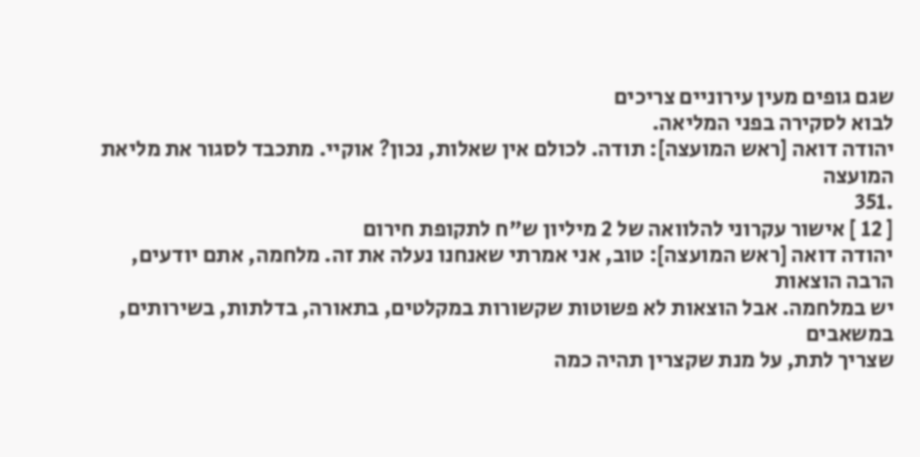שגם גופים מעין עירוניים צריכים
לבוא לסקירה בפני המליאה.
יהודה דואה [ראש המועצה]: תודה. לכולם אין שאלות, נכון? אוקיי. מתכבד לסגור את מליאת המועצה
.351
[ 12 ] אישור עקרוני להלוואה של 2 מיליון ש"ח לתקופת חירום
יהודה דואה [ראש המועצה]: טוב, אני אמרתי שאנחנו נעלה את זה. מלחמה, אתם יודעים, הרבה הוצאות
יש במלחמה. אבל הוצאות לא פשוטות שקשורות במקלטים, בתאורה, בדלתות, בשירותים, במשאבים
שצריך לתת, על מנת שקצרין תהיה כמה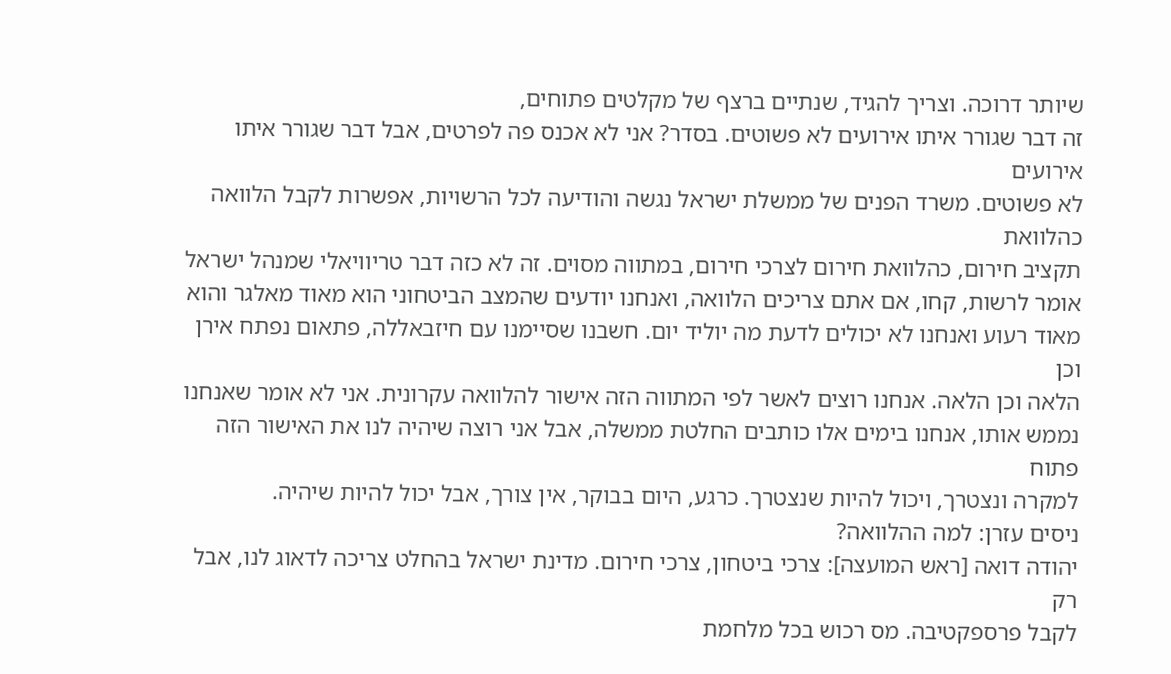שיותר דרוכה. וצריך להגיד, שנתיים ברצף של מקלטים פתוחים,
זה דבר שגורר איתו אירועים לא פשוטים. בסדר? אני לא אכנס פה לפרטים, אבל דבר שגורר איתו אירועים
לא פשוטים. משרד הפנים של ממשלת ישראל נגשה והודיעה לכל הרשויות, אפשרות לקבל הלוואה כהלוואת
תקציב חירום, כהלוואת חירום לצרכי חירום, במתווה מסוים. זה לא כזה דבר טריוויאלי שמנהל ישראל
אומר לרשות, קחו, אם אתם צריכים הלוואה, ואנחנו יודעים שהמצב הביטחוני הוא מאוד מאלגר והוא
מאוד רעוע ואנחנו לא יכולים לדעת מה יוליד יום. חשבנו שסיימנו עם חיזבאללה, פתאום נפתח אירן וכן
הלאה וכן הלאה. אנחנו רוצים לאשר לפי המתווה הזה אישור להלוואה עקרונית. אני לא אומר שאנחנו
נממש אותו, אנחנו בימים אלו כותבים החלטת ממשלה, אבל אני רוצה שיהיה לנו את האישור הזה פתוח
למקרה ונצטרך, ויכול להיות שנצטרך. כרגע, היום בבוקר, אין צורך, אבל יכול להיות שיהיה.
ניסים עזרן: למה ההלוואה?
יהודה דואה [ראש המועצה]: צרכי ביטחון, צרכי חירום. מדינת ישראל בהחלט צריכה לדאוג לנו, אבל רק
לקבל פרספקטיבה. מס רכוש בכל מלחמת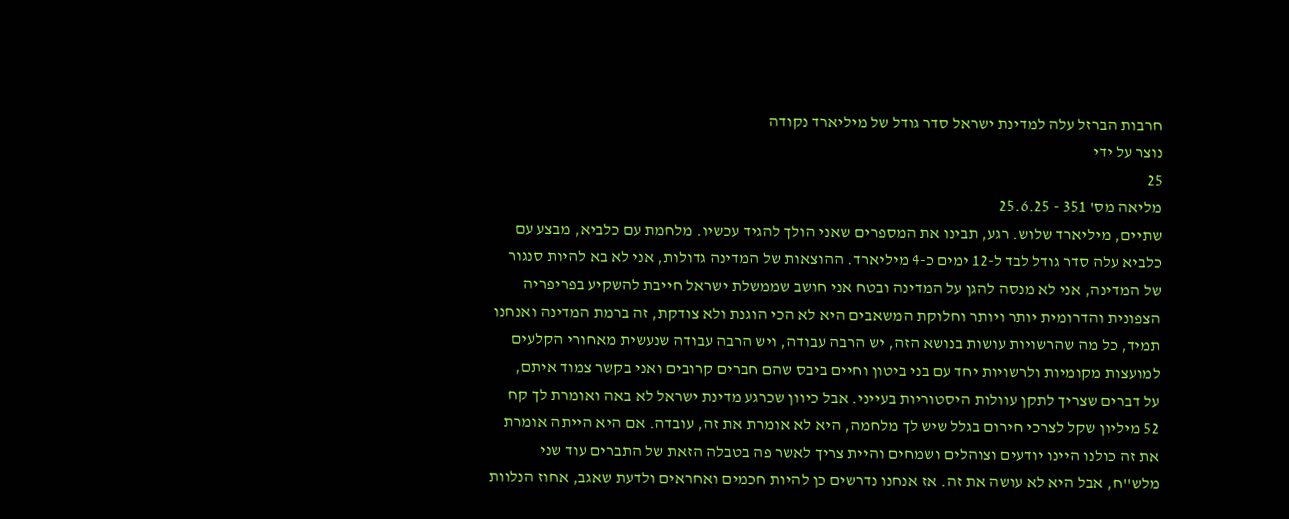חרבות הברזל עלה למדינת ישראל סדר גודל של מיליארד נקודה
נוצר על ידי
25
מליאה מס' 351 - 25.6.25
שתיים, מיליארד שלוש. רגע, תבינו את המספרים שאני הולך להגיד עכשיו. מלחמת עם כלביא, מבצע עם
כלביא עלה סדר גודל לבד ל-12 ימים כ-4 מיליארד. ההוצאות של המדינה גדולות, אני לא בא להיות סנגור
של המדינה, אני לא מנסה להגן על המדינה ובטח אני חושב שממשלת ישראל חייבת להשקיע בפריפריה
הצפונית והדרומית יותר ויותר וחלוקת המשאבים היא לא הכי הוגנת ולא צודקת, זה ברמת המדינה ואנחנו
תמיד, כל מה שהרשויות עושות בנושא הזה, יש הרבה עבודה, ויש הרבה עבודה שנעשית מאחורי הקלעים
למועצות מקומיות ולרשויות יחד עם בני ביטון וחיים ביבס שהם חברים קרובים ואני בקשר צמוד איתם,
על דברים שצריך לתקן עוולות היסטוריות בעייני. אבל כיוון שכרגע מדינת ישראל לא באה ואומרת לך קח
52 מיליון שקל לצרכי חירום בגלל שיש לך מלחמה, היא לא אומרת את זה, עובדה. אם היא הייתה אומרת
את זה כולנו היינו יודעים וצוהלים ושמחים והיית צריך לאשר פה בטבלה הזאת של התברים עוד שני
מלש''ח, אבל היא לא עושה את זה. אז אנחנו נדרשים כן להיות חכמים ואחראים ולדעת שאגב, אחוז הנלוות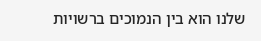שלנו הוא בין הנמוכים ברשויות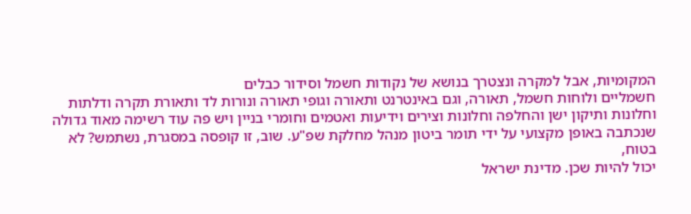המקומיות, אבל למקרה ונצטרך בנושא של נקודות חשמל וסידור כבלים
חשמליים ולוחות חשמל, תאורה, וגם באינטרנט ותאורה וגופי תאורה ונורות לד ותאורת תקרה ודלתות
וחלונות ותיקון ישן והחלפה וחלונות וצירים וידיעות ואטמים וחומרי בניין ויש פה עוד רשימה מאוד גדולה
שנכתבה באופן מקצועי על ידי תומר ביטון מנהל מחלקת שפ"ע. שוב, זו קופסה במסגרת, נשתמש? לא בטוח,
יכול להיות שכן. מדינת ישראל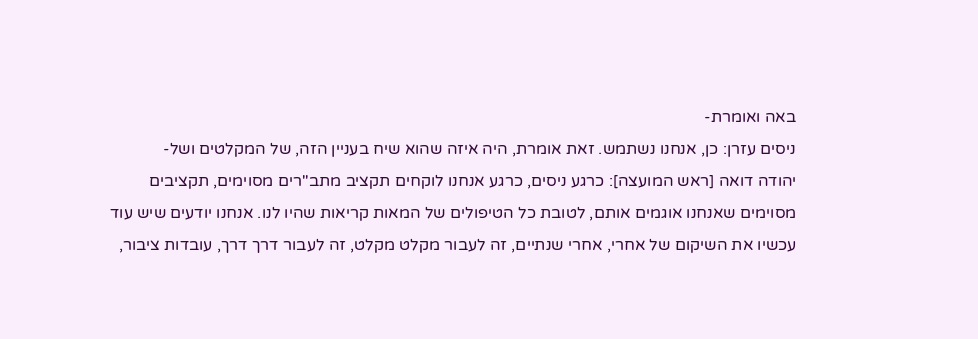באה ואומרת-
ניסים עזרן: כן, אנחנו נשתמש. זאת אומרת, היה איזה שהוא שיח בעניין הזה, של המקלטים ושל-
יהודה דואה [ראש המועצה]: כרגע ניסים, כרגע אנחנו לוקחים תקציב מתב''רים מסוימים, תקציבים
מסוימים שאנחנו אוגמים אותם, לטובת כל הטיפולים של המאות קריאות שהיו לנו. אנחנו יודעים שיש עוד
עכשיו את השיקום של אחרי, אחרי שנתיים, זה לעבור מקלט מקלט, זה לעבור דרך דרך, עובדות ציבור,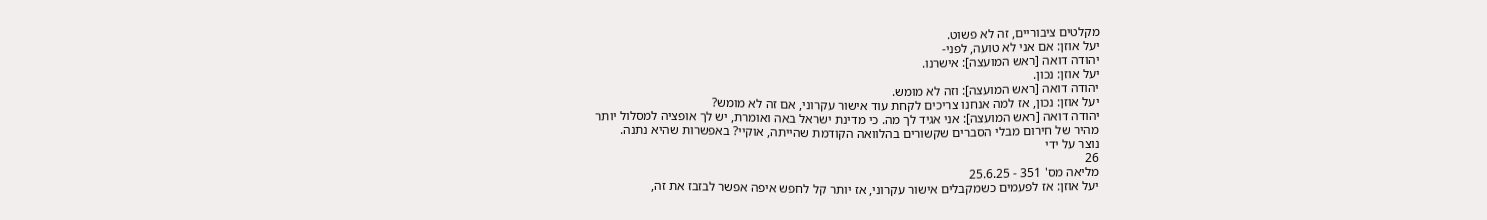מקלטים ציבוריים, זה לא פשוט.
יעל אוזן: אם אני לא טועה, לפני-
יהודה דואה [ראש המועצה]: אישרנו.
יעל אוזן: נכון.
יהודה דואה [ראש המועצה]: וזה לא מומש.
יעל אוזן: נכון, אז למה אנחנו צריכים לקחת עוד אישור עקרוני, אם זה לא מומש?
יהודה דואה [ראש המועצה]: אני אגיד לך מה. כי מדינת ישראל באה ואומרת, יש לך אופציה למסלול יותר
מהיר של חירום מבלי הסברים שקשורים בהלוואה הקודמת שהייתה, אוקיי? באפשרות שהיא נתנה.
נוצר על ידי
26
מליאה מס' 351 - 25.6.25
יעל אוזן: אז לפעמים כשמקבלים אישור עקרוני, אז יותר קל לחפש איפה אפשר לבזבז את זה,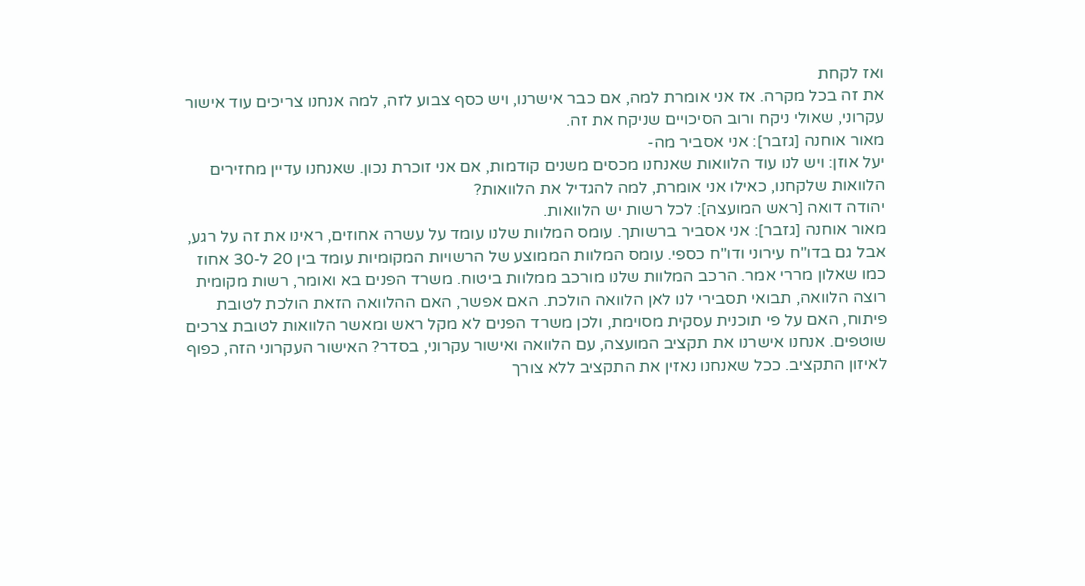ואז לקחת
את זה בכל מקרה. אז אני אומרת למה, אם כבר אישרנו, ויש כסף צבוע לזה, למה אנחנו צריכים עוד אישור
עקרוני, שאולי ניקח ורוב הסיכויים שניקח את זה.
מאור אוחנה [גזבר]: אני אסביר מה-
יעל אוזן: ויש לנו עוד הלוואות שאנחנו מכסים משנים קודמות, אם אני זוכרת נכון. שאנחנו עדיין מחזירים
הלוואות שלקחנו, כאילו אני אומרת, למה להגדיל את הלוואות?
יהודה דואה [ראש המועצה]: לכל רשות יש הלוואות.
מאור אוחנה [גזבר]: אני אסביר ברשותך. עומס המלוות שלנו עומד על עשרה אחוזים, ראינו את זה על רגע,
אבל גם בדו"ח עירוני ודו"ח כספי. עומס המלוות הממוצע של הרשויות המקומיות עומד בין 20 ל-30 אחוז
כמו שאלון מררי אמר. הרכב המלוות שלנו מורכב ממלוות ביטוח. משרד הפנים בא ואומר, רשות מקומית
רוצה הלוואה, תבואי תסבירי לנו לאן הלוואה הולכת. האם אפשר, האם ההלוואה הזאת הולכת לטובת
פיתוח, האם על פי תוכנית עסקית מסוימת, ולכן משרד הפנים לא מקל ראש ומאשר הלוואות לטובת צרכים
שוטפים. אנחנו אישרנו את תקציב המועצה, עם הלוואה ואישור עקרוני, בסדר? האישור העקרוני הזה, כפוף
לאיזון התקציב. ככל שאנחנו נאזין את התקציב ללא צורך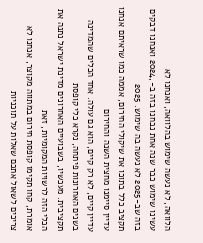הלוואה, לא נעשה שימוש בהלוואה, ואנחנו לא
עשינו שימוש כבר שנה אחת נבחנו בזה ב-,2024 ואנחנו דבקים בזה שב-2025 לא נעשה בה שימוש. 2025
תקציב כלל בתוכו את שיקולי החירום, אממה כמו שראיתם אנחנו עדיין סיימנו מחצית השנה והחירום
עדיין קיים, לא רק קיים, הוא גם עולה. אחד הכלים שהמדינה בשנים האחרונות פיתחה, נקרא כלי קופסת
תקציבית. מעכשיו, בשבועיים האחרונים מדינת ישראל נתנה את הכלי הזה לרשויות המקומיות, זאת
אומרת, קחו תקימו קופסת חירום במתווה מקוצר, אנחנו לא צריכים לשאול אתכם שאלות על תוכניות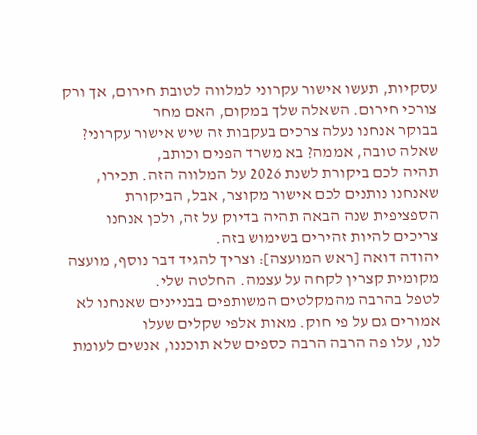עסקיות, תעשו אישור עקרוני למלווה לטובת חירום, אך ורק צורכי חירום. השאלה שלך במקום, האם מחר
בבוקר אנחנו נעלה צרכים בעקבות זה שיש אישור עקרוני? שאלה טובה, אממה? בא משרד הפנים וכותב,
תהיה לכם ביקורת לשנת 2026 על המלווה הזה. תכירו, שאנחנו נותנים לכם אישור מקוצר, אבל, הביקורת
הספציפית שנה הבאה תהיה בדיוק על זה, ולכן אנחנו צריכים להיות זהירים בשימוש בזה.
יהודה דואה [ראש המועצה]: וצריך להגיד דבר נוסף, מועצה מקומית קצרין לקחה על עצמה. החלטה שלי.
לטפל בהרבה מהמקלטים המשותפים בבניינים שאנחנו לא אמורים גם על פי חוק. מאות אלפי שקלים שעלו
לנו, עלו פה הרבה הרבה כספים שלא תוכננו, אנשים לעומת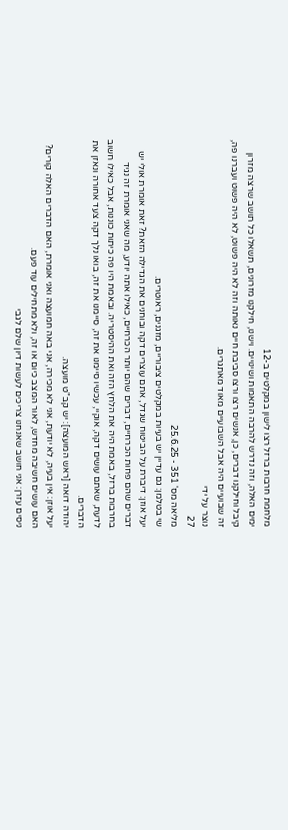מלחמת חרבות ברזל רצו לישון במקלטים ב-12
ימים האלה, וזה נדרש להרבה התאמות ושינויים. וישנו, חילקנו מזרונים, תשאלו כל תושב שרצה מזרון
קיבל וחילקנו דברים, כן, אנשים רצו ורצו סביבת חיים נאותה וזה לא היה פשוט, לא היה פשוט ועברנו פה,
זה שבועיים היה אבל השבועיים מאוד מאתגרים.
נוצר על ידי
27
מליאה מס' 351 - 25.6.25
שי בטלמן: גם עדיין יש בעיות במקלטים ציבוריים, מזגנים, ראוטרים.
יעל אוזן: דיברת על הביטוח שגדל, אתם עוצרים דקה ובוחנים את הגדילה הזאת? זאת אומרת אולי יש
דברים שהם פחות הכרחיים, דברים שהם יותר הכרחיים, כאילו אתה יודע, מה שאני אומרת זה נגיד
בחרבות ברזל, באמת היה את הלחץ הזה ואת ההיסטריה. ובאמת היו פה כיתות כוננות, אבל כאילו חשוב
לדעת, שאתם עושים דקה, אוקיי, עכשיו סיימנו את זה, סיימנו את זה, בואו נלך דקה צעד אחורה ונאזן את
הדברים.
יהודה דואה [ראש המועצה]: יש קב"ט מועצה.
יעל אוזן: אין בעיה, לא יודעת, אני לא מכירה, אני באה חמועצה ואני אומרת, האם הדברים האלה קורים?
האם עושים חשיבה מחדש, לאור המצב כיום או זה, ולא מתחילים עוד פעם.
ניסים עזרן: אני חושב שאנחנו צריכים לעשות דיון שלם לגבי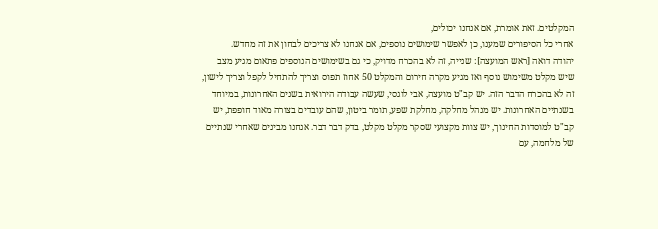המקלטים. זאת אומרת, אם אנחנו יכולים,
אחרי כל הסיפורים שמענו, כן לאפשר שימושים נוספים, אם אנחנו לא צריכים לבחון את זה מחדש.
יהודה דואה [ראש המועצה]: שנייה, זה לא בהכרח מדויק, כי גם בשימושים הנוספים פתאום מגיע מצב
שיש מקלט משימוש נוסף ואז מגיע מקרה חירום והמקלט 50 אחוז תפוס וצריך להתחיל לקפל וצריך לישון,
זה לא בהכרח הדבר הזה. יש קב"ט מועצה, אבי לוגסי, שעשה עבודה הירואית בשנים האחרונות, במיוחד
בשנתיים האחרונות. יש מנהל מחלקה, מחלקת שפע, תומר ביטון, שהם עובדים בצורה מאוד חופפת, יש
קב"ט למוסדות החינוך, יש צוות מקצועי שסקר מקלט מקלט, בדק דבר דבר. אנחנו מבינים שאחרי שנתיים
של מלחמה, עם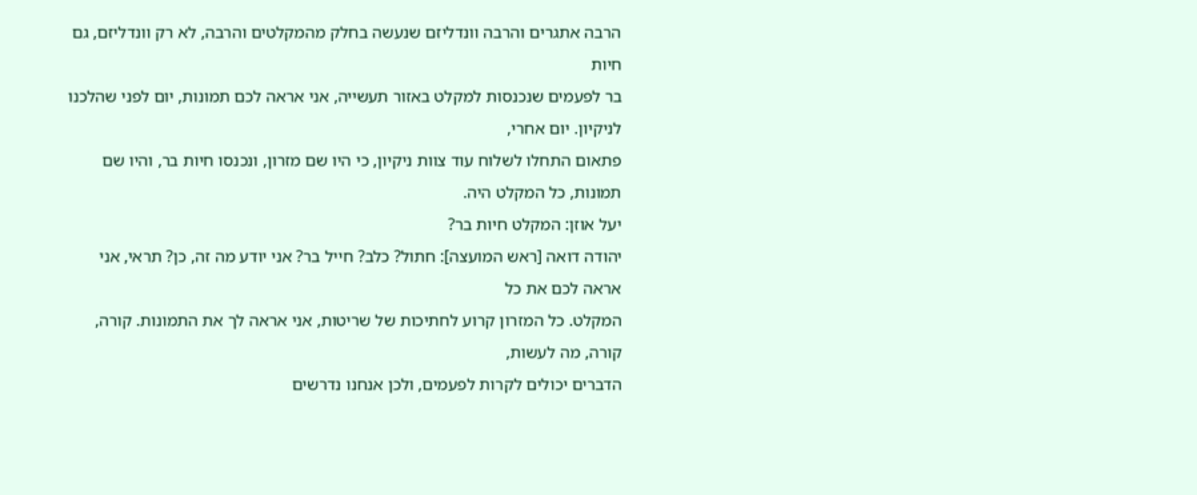הרבה אתגרים והרבה וונדליזם שנעשה בחלק מהמקלטים והרבה, לא רק וונדליזם, גם חיות
בר לפעמים שנכנסות למקלט באזור תעשייה, אני אראה לכם תמונות, יום לפני שהלכנו לניקיון. יום אחרי,
פתאום התחלו לשלוח עוד צוות ניקיון, כי היו שם מזרון, ונכנסו חיות בר, והיו שם תמונות, כל המקלט היה.
יעל אוזן: המקלט חיות בר?
יהודה דואה [ראש המועצה]: חתול? כלב? חייל בר? אני יודע מה זה, כן? תראי, אני אראה לכם את כל
המקלט. כל המזרון קרוע לחתיכות של שריטות, אני אראה לך את התמונות. קורה, קורה, מה לעשות,
הדברים יכולים לקרות לפעמים, ולכן אנחנו נדרשים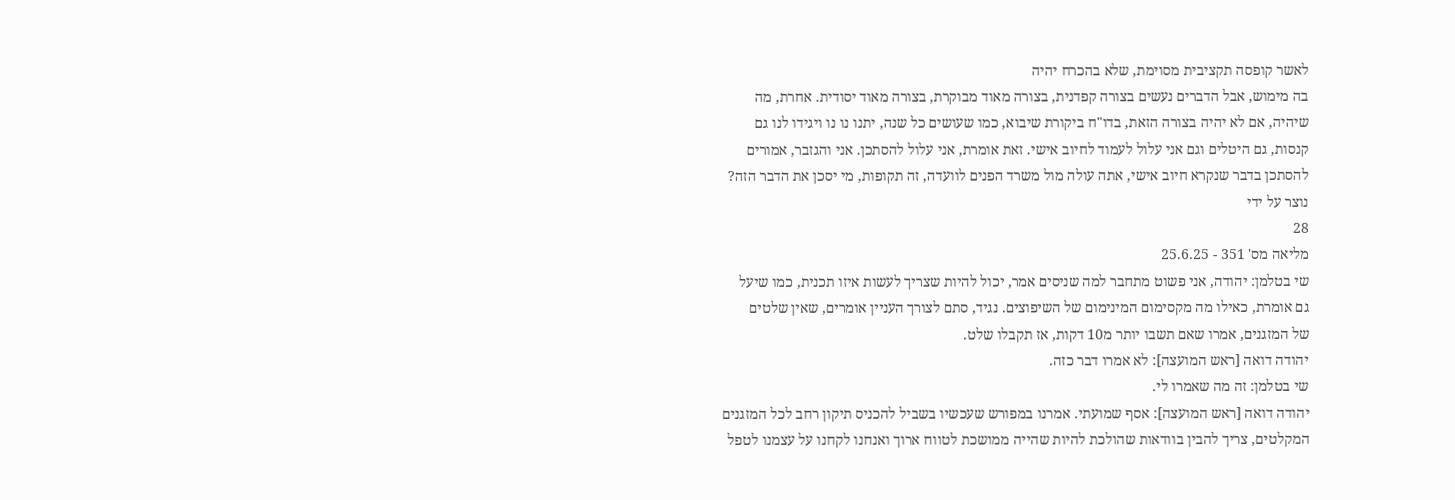לאשר קופסה תקציבית מסוימת, שלא בהכרח יהיה
בה מימוש, אבל הדברים נעשים בצורה קפדנית, בצורה מאוד מבוקרת, בצורה מאוד יסודית. אחרת, מה
שיהיה, אם לא יהיה בצורה הזאת, בדו"ח ביקורת שיבוא, כמו שעושים כל שנה, יתנו נו נו ויגידו לנו גם
קנסות, גם היטלים וגם אני עלול לעמוד לחיוב אישי. זאת אומרת, אני עלול להסתכן. אני והגזבר, אמורים
להסתכן בדבר שנקרא חיוב אישי, אתה עולה מול משרד הפנים לוועדה, זה תקופות, מי יסכן את הדבר הזה?
נוצר על ידי
28
מליאה מס' 351 - 25.6.25
שי בטלמן: יהודה, אני פשוט מתחבר למה שניסים אמר, יכול להיות שצריך לעשות איזו תכנית, כמו שיעל
גם אומרת, כאילו מה מקסימום המינימום של השיפוצים. נגיד, סתם לצורך העניין אומרים, שאין שלטים
של המזגנים, אמרו שאם תשבו יותר מ10 דקות, אז תקבלו שלט.
יהודה דואה [ראש המועצה]: לא אמרו דבר כזה.
שי בטלמן: זה מה שאמרו לי.
יהודה דואה [ראש המועצה]: אסף שמועתי. אמרנו במפורש שעכשיו בשביל להכניס תיקון רחב לכל המזגנים
המקלטים, צריך להבין בוודאות שהולכת להיות שהייה ממושכת לטווח ארוך ואנחנו לקחנו על עצמנו לטפל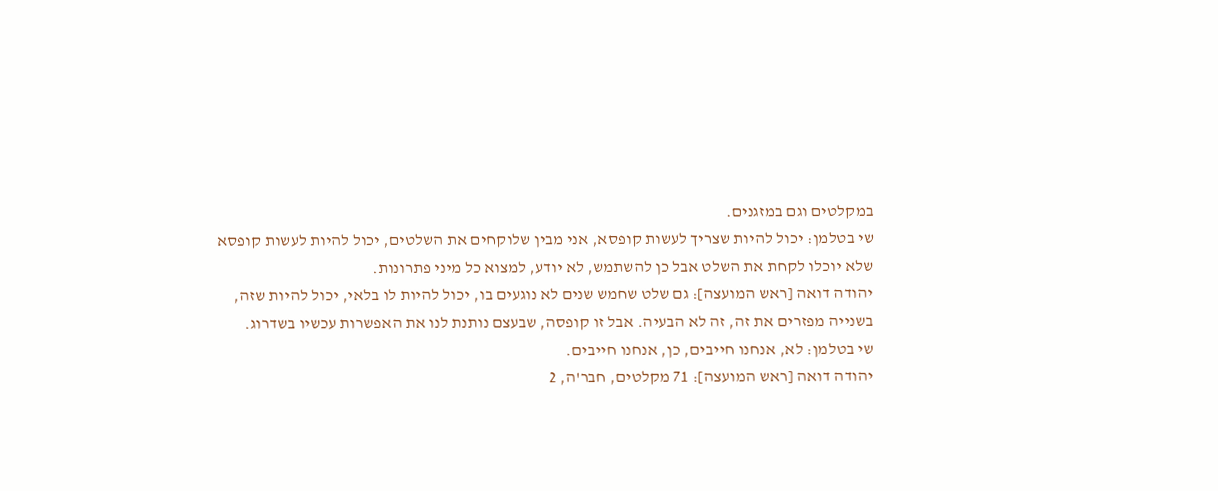במקלטים וגם במזגנים.
שי בטלמן: יכול להיות שצריך לעשות קופסא, אני מבין שלוקחים את השלטים, יכול להיות לעשות קופסא
שלא יוכלו לקחת את השלט אבל כן להשתמש, לא יודע, למצוא כל מיני פתרונות.
יהודה דואה [ראש המועצה]: גם שלט שחמש שנים לא נוגעים בו, יכול להיות לו בלאי, יכול להיות שזה,
בשנייה מפזרים את זה, זה לא הבעיה. אבל זו קופסה, שבעצם נותנת לנו את האפשרות עכשיו בשדרוג.
שי בטלמן: לא, אנחנו חייבים, כן, אנחנו חייבים.
יהודה דואה [ראש המועצה]: 71 מקלטים, חבר'ה, 2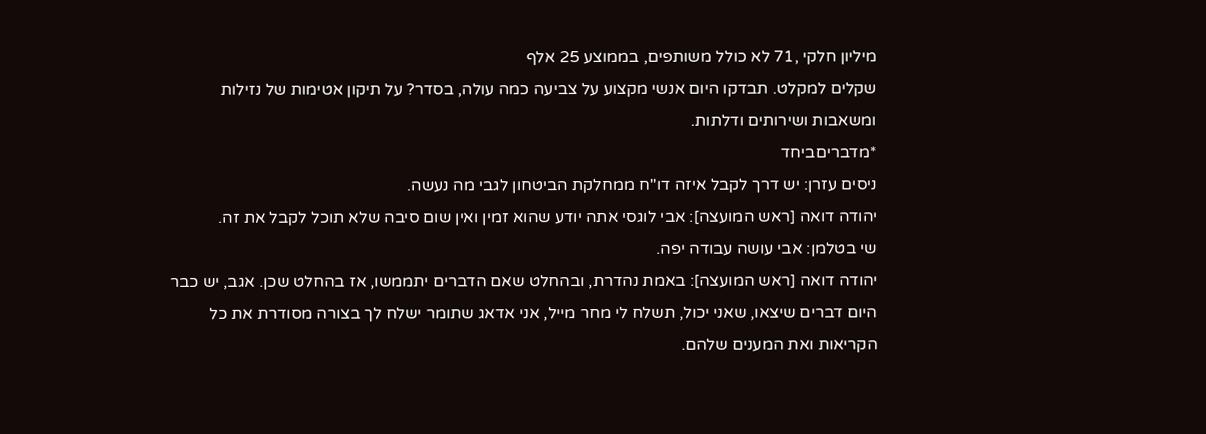מיליון חלקי ,71 לא כולל משותפים, בממוצע 25 אלף
שקלים למקלט. תבדקו היום אנשי מקצוע על צביעה כמה עולה, בסדר? על תיקון אטימות של נזילות
ומשאבות ושירותים ודלתות.
*מדבריםביחד
ניסים עזרן: יש דרך לקבל איזה דו"ח ממחלקת הביטחון לגבי מה נעשה.
יהודה דואה [ראש המועצה]: אבי לוגסי אתה יודע שהוא זמין ואין שום סיבה שלא תוכל לקבל את זה.
שי בטלמן: אבי עושה עבודה יפה.
יהודה דואה [ראש המועצה]: באמת נהדרת, ובהחלט שאם הדברים יתממשו, אז בהחלט שכן. אגב, יש כבר
היום דברים שיצאו, שאני יכול, תשלח לי מחר מייל, אני אדאג שתומר ישלח לך בצורה מסודרת את כל
הקריאות ואת המענים שלהם.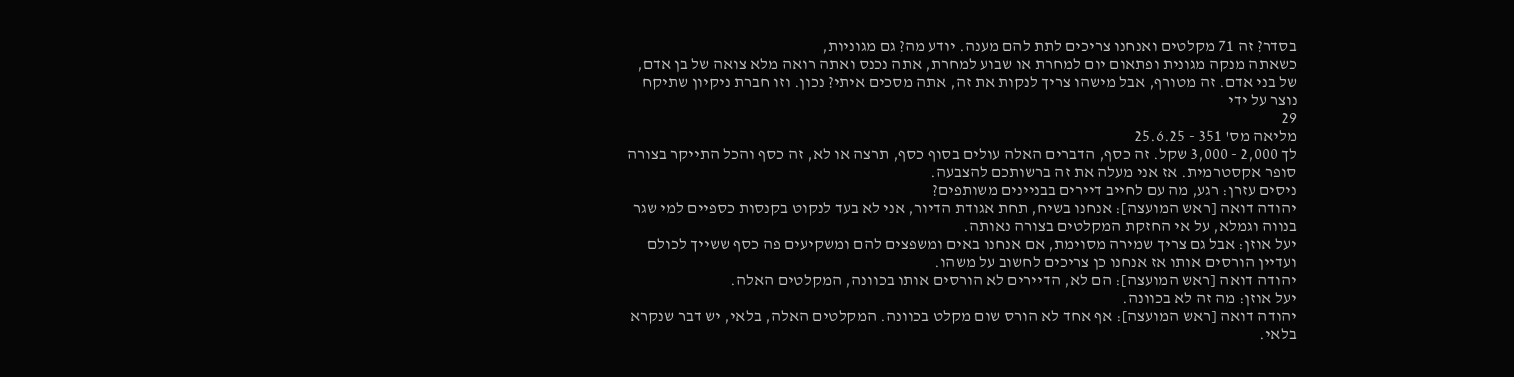בסדר? זה 71 מקלטים ואנחנו צריכים לתת להם מענה. יודע מה? גם מגוניות,
כשאתה מנקה מגונית ופתאום יום למחרת או שבוע למחרת, אתה נכנס ואתה רואה מלא צואה של בן אדם,
של בני אדם. זה מטורף, אבל מישהו צריך לנקות את זה, אתה מסכים איתי? נכון. וזו חברת ניקיון שתיקח
נוצר על ידי
29
מליאה מס' 351 - 25.6.25
לך 2,000 - 3,000 שקל. זה כסף, הדברים האלה עולים בסוף כסף, תרצה או לא, זה כסף והכל התייקר בצורה
סופר אקסטרמית. אז אני מעלה את זה ברשותכם להצבעה.
ניסים עזרן: רגע, מה עם לחייב דיירים בבניינים משותפים?
יהודה דואה [ראש המועצה]: אנחנו בשיח, תחת אגודת הדיור, אני לא בעד לנקוט בקנסות כספיים למי שגר
בנווה וגמלא, על אי החזקת המקלטים בצורה נאותה.
יעל אוזן: אבל גם צריך שמירה מסוימת, אם אנחנו באים ומשפצים להם ומשקיעים פה כסף ששייך לכולם
ועדיין הורסים אותו אז אנחנו כן צריכים לחשוב על משהו.
יהודה דואה [ראש המועצה]: הם לא, הדיירים לא הורסים אותו בכוונה, המקלטים האלה.
יעל אוזן: מה זה לא בכוונה.
יהודה דואה [ראש המועצה]: אף אחד לא הורס שום מקלט בכוונה. המקלטים האלה, בלאי, יש דבר שנקרא
בלאי.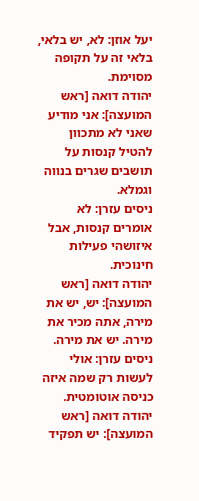יעל אוזן: לא, יש בלאי, בלאי זה על תקופה מסוימת.
יהודה דואה [ראש המועצה]: אני מודיע שאני לא מתכוון להטיל קנסות על תושבים שגרים בנווה וגמלא.
ניסים עזרן: לא אומרים קנסות, אבל איזושהי פעילות חינוכית.
יהודה דואה [ראש המועצה]: יש, יש את מירה, אתה מכיר את מירה. יש את מירה.
ניסים עזרן: אולי לעשות רק שמה איזה כניסה אוטומטית.
יהודה דואה [ראש המועצה]: יש תפקיד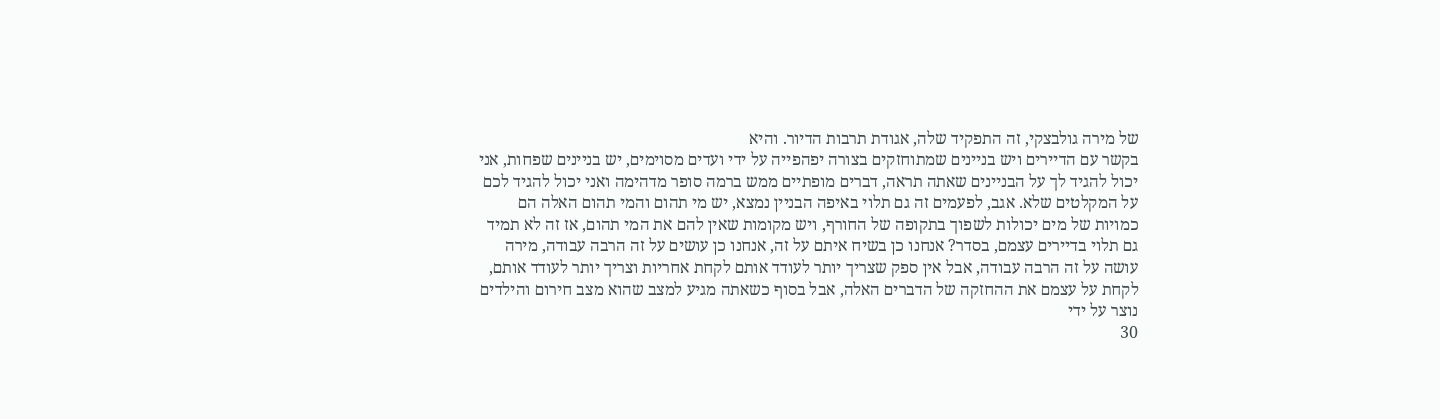של מירה גולבצקי, זה התפקיד שלה, אגודת תרבות הדיור. והיא
בקשר עם הדיירים ויש בניינים שמתוחזקים בצורה יפהפייה על ידי ועדים מסוימים, יש בניינים שפחות, אני
יכול להגיד לך על הבניינים שאתה תראה, דברים מופתיים ממש ברמה סופר מדהימה ואני יכול להגיד לכם
על המקלטים שלא. אגב, לפעמים זה גם תלוי באיפה הבניין נמצא, יש מי תהום והמי תהום האלה הם
כמויות של מים יכולות לשפוך בתקופה של החורף, ויש מקומות שאין להם את המי תהום, אז זה לא תמיד
גם תלוי בדיירים עצמם, בסדר? אנחנו כן בשיח איתם על זה, אנחנו כן עושים על זה הרבה עבודה, מירה
עושה על זה הרבה עבודה, אבל אין ספק שצריך יותר לעודד אותם לקחת אחריות וצריך יותר לעודד אותם,
לקחת על עצמם את ההחזקה של הדברים האלה, אבל בסוף כשאתה מגיע למצב שהוא מצב חירום והילדים
נוצר על ידי
30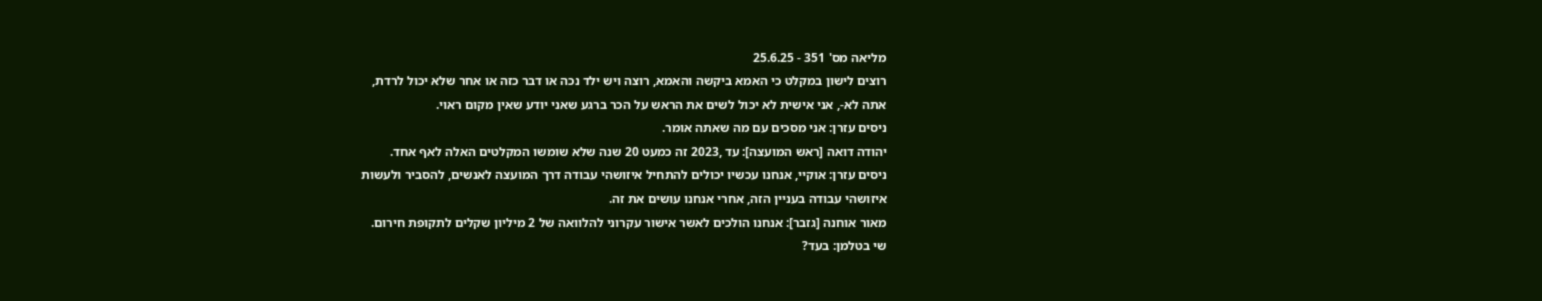מליאה מס' 351 - 25.6.25
רוצים לישון במקלט כי האמא ביקשה והאמא, רוצה ויש ילד נכה או דבר כזה או אחר שלא יכול לרדת,
אתה לא-, אני אישית לא יכול לשים את הראש על הכר ברגע שאני יודע שאין מקום ראוי.
ניסים עזרן: אני מסכים עם מה שאתה אומר.
יהודה דואה [ראש המועצה]: עד ,2023 זה כמעט 20 שנה שלא שומשו המקלטים האלה לאף אחד.
ניסים עזרן: אוקיי, אנחנו עכשיו יכולים להתחיל איזושהי עבודה דרך המועצה לאנשים, להסביר ולעשות
איזושהי עבודה בעניין הזה, אחרי אנחנו עושים את זה.
מאור אוחנה [גזבר]: אנחנו הולכים לאשר אישור עקרוני להלוואה של 2 מיליון שקלים לתקופת חירום.
שי בטלמן: בעד?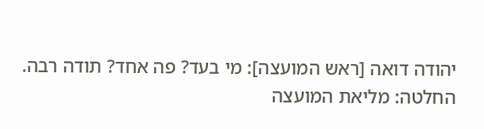יהודה דואה [ראש המועצה]: מי בעד? פה אחד? תודה רבה.
החלטה: מליאת המועצה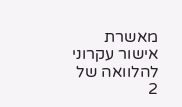מאשרת אישור עקרוני להלוואה של 2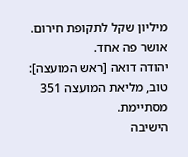מיליון שקל לתקופת חירום.
אושר פה אחד.
יהודה דואה [ראש המועצה]: טוב, מליאת המועצה 351 מסתיימת.
הישיבה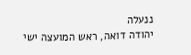ננעלה
יהודה דואה, ראש המועצה ישי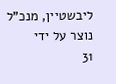ליבשטיין, מנכ"ל
נוצר על ידי
31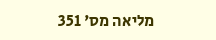מליאה מס' 351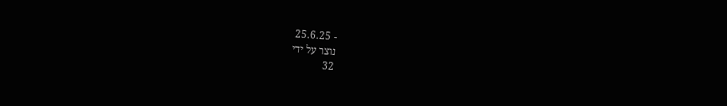- 25.6.25
נוצר על ידי
32